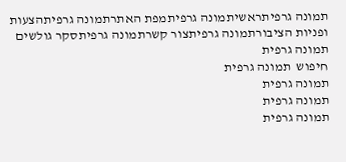תמונה גרפיתראשיתמונה גרפיתמפת האתרתמונה גרפיתהצעות ופניות הציבורתמונה גרפיתצור קשרתמונה גרפיתסקר גולשים
תמונה גרפית
חיפוש  תמונה גרפית
תמונה גרפית
תמונה גרפית
תמונה גרפית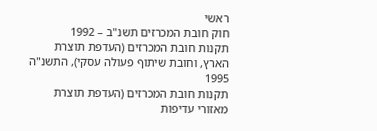ראשי
חוק חובת המכרזים תשנ"ב – 1992
תקנות חובת המכרזים (העדפת תוצרת הארץ, וחובת שיתוף פעולה עסקי), התשנ"ה 1995
תקנות חובת המכרזים (העדפת תוצרת מאזורי עדיפות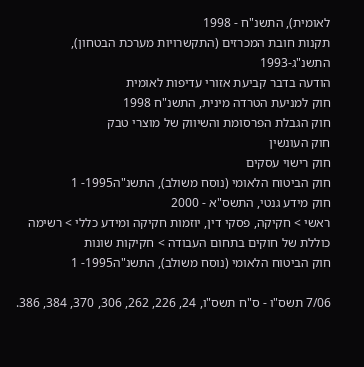לאומית), התשנ"ח - 1998
תקנות חובת המכרזים (התקשרויות מערכת הבטחון), התשנ"ג-1993
הודעה בדבר קביעת אזורי עדיפות לאומית
חוק למניעת הטרדה מינית, התשנ"ח 1998
חוק הגבלת הפרסומת והשיווק של מוצרי טבק
חוק העונשין
חוק רישוי עסקים
חוק הביטוח הלאומי (נוסח משולב), התשנ"ה1995- 1
חוק מידע גנטי, התשס"א - 2000
ראשי > חקיקה, פסקי דין, יוזמות חקיקה ומידע כללי > רשימה כוללת של חוקים בתחום העבודה > חקיקות שונות
חוק הביטוח הלאומי (נוסח משולב), התשנ"ה1995- 1

7/06 תשס"ו - ס"ח תשס"ו, 24, 226, 262, 306, 370, 384, 386.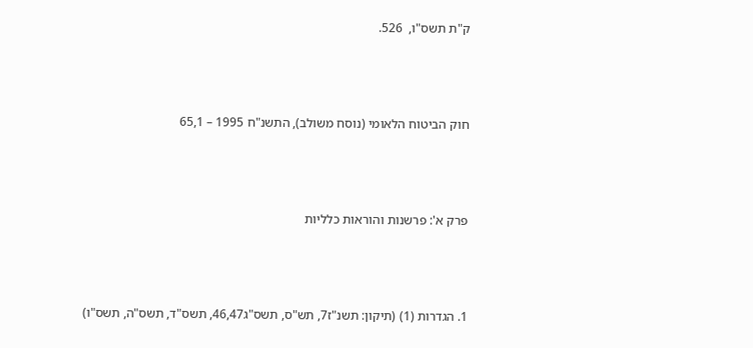ק"ת תשס"ו,  526.



חוק הביטוח הלאומי (נוסח משולב), התשנ"ח 1995 – 65,1



פרק א': פרשנות והוראות כלליות



1. הגדרות (1) (תיקון: תשנ"ז7, תש"ס, תשס"ג46,47, תשס"ד, תשס"ה, תשס"ו)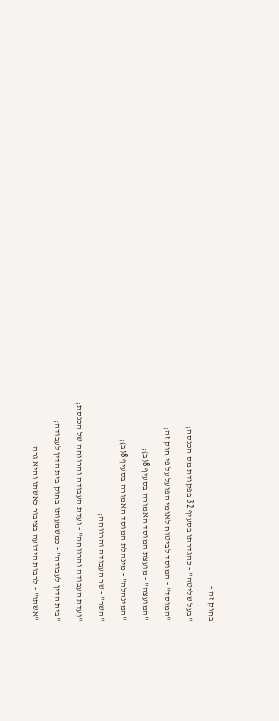בחוק זה -

"בעל שליטה" - כהגדרתו בסעיף 32 בפקודת מס הכנסה;

"המוסד" - המוסד לביטוח לאומי הפועל על פי חוק זה;

"המועצה" - מועצת המוסד האמורה בסעיף 8(ב);

"המינהלה" - מינהלת המוסד האמורה בסעיף 8(ב);

"השר" - שר העבודה והרווחה;

"ועדת העבודה והרווחה" - ועדת העבודה והרווחה של הכנסת;

"בית הדין לעבודה" - כמשמעותו בחוק בית הדין לעבודה;

"אשתו" - לרבות הידועה בציבור כאשתו והיא גרה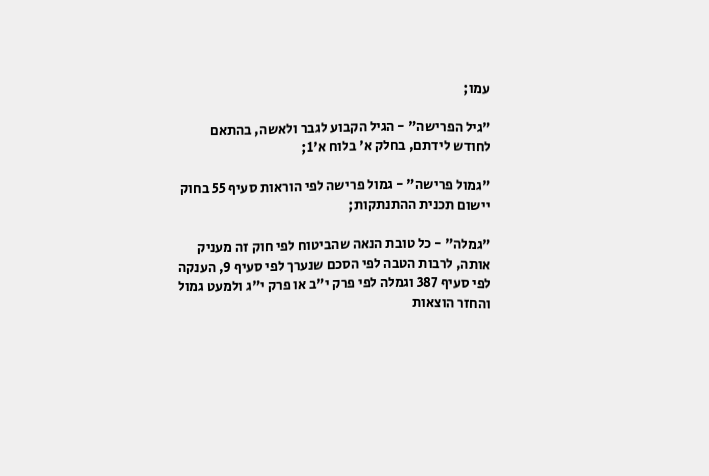עמו;

"גיל הפרישה" - הגיל הקבוע לגבר ולאשה, בהתאם לחודש לידתם, בחלק א' בלוח א'1;

"גמול פרישה" - גמול פרישה לפי הוראות סעיף 55 בחוק יישום תכנית ההתנתקות;

"גמלה" - כל טובת הנאה שהביטוח לפי חוק זה מעניק אותה, לרבות הטבה לפי הסכם שנערך לפי סעיף 9, הענקה לפי סעיף 387 וגמלה לפי פרק י"ב או פרק י"ג ולמעט גמול והחזר הוצאות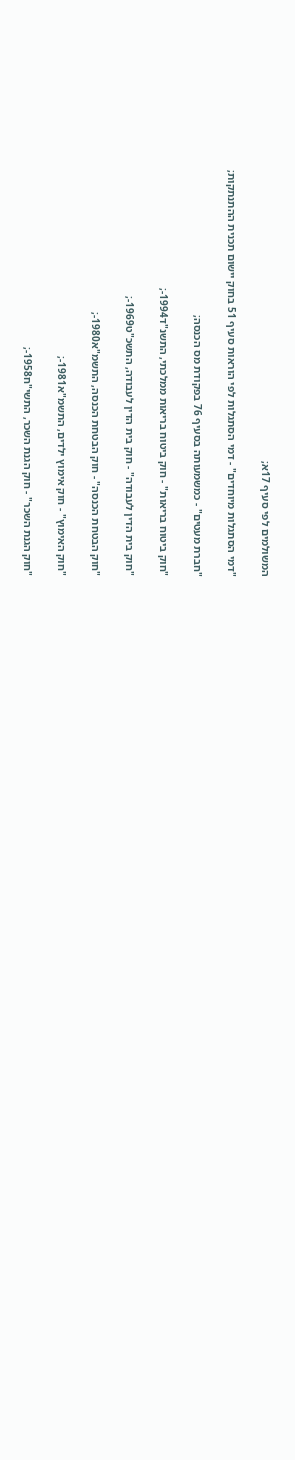המשולמים לפי סעיף 17א;

"דמי הסתגלות מיוחדים" - דמי הסתגלות לפי הוראות סעיף 51 בחוק יישום תכנית ההתנתקות;

"חברת מעטים" - כמשמעותה בסעיף 76 בפקודת מס הכנסה;

"חוק ביטוח בריאות" - חוק ביטוח בריאות ממלכתי, התשנ"ד1994-;

"חוק בית הדין לעבודה" - חוק בית הדין לעבודה, התשכ"ט1969-;

"חוק הבטחת הכנסה" - חוק הבטחת הכנסה, התשמ"א1980-;

"חוק האימוץ" - חוק אימוץ ילדים, התשמ"א1981-;

"חוק הגנת השכר" - חוק הגנת השכר, התשי"ח1958-;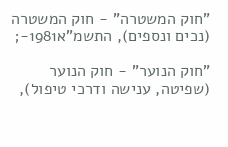"חוק המשטרה" - חוק המשטרה (נכים ונספים), התשמ"א1981-;

"חוק הנוער" - חוק הנוער (שפיטה, ענישה ודרכי טיפול),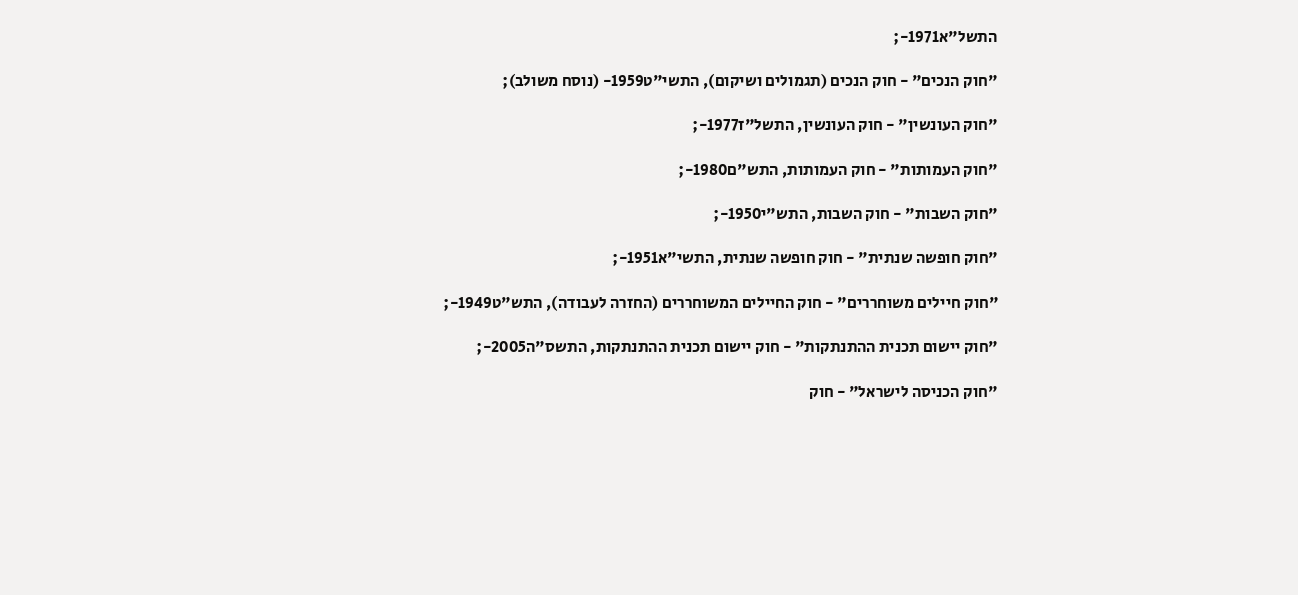התשל"א1971-;

"חוק הנכים" - חוק הנכים (תגמולים ושיקום), התשי"ט1959- (נוסח משולב);

"חוק העונשין" - חוק העונשין, התשל"ז1977-;

"חוק העמותות" - חוק העמותות, התש"ם1980-;

"חוק השבות" - חוק השבות, התש"י1950-;

"חוק חופשה שנתית" - חוק חופשה שנתית, התשי"א1951-;

"חוק חיילים משוחררים" - חוק החיילים המשוחררים (החזרה לעבודה), התש"ט1949-;

"חוק יישום תכנית ההתנתקות" - חוק יישום תכנית ההתנתקות, התשס"ה2005-;

"חוק הכניסה לישראל" - חוק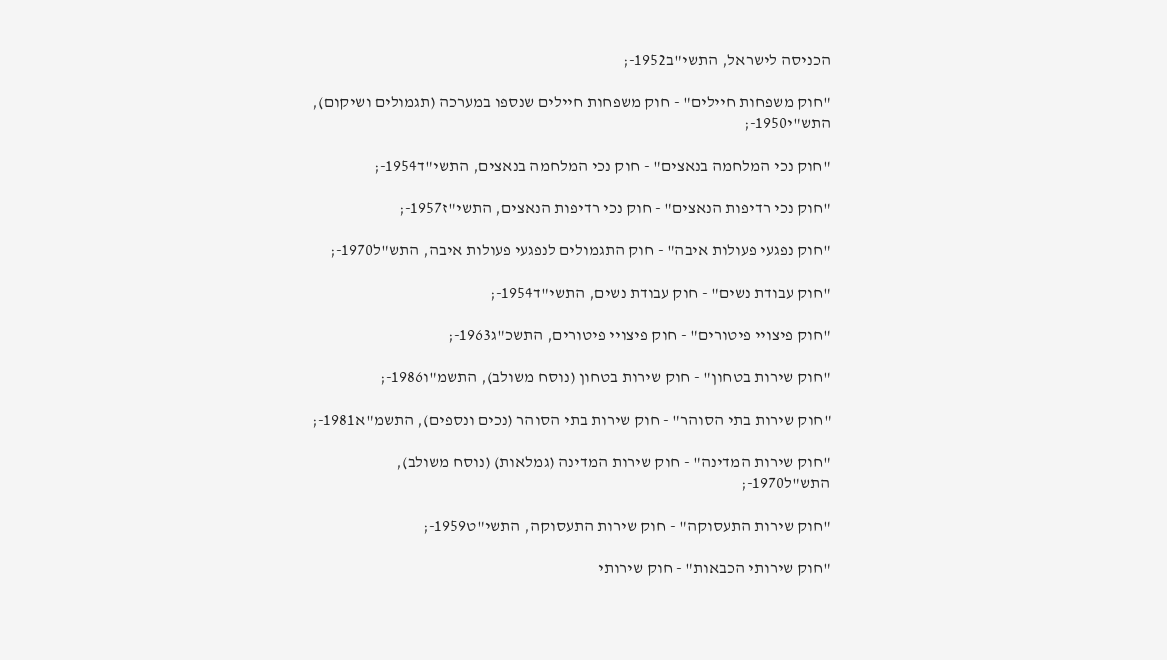הכניסה לישראל, התשי"ב1952-;

"חוק משפחות חיילים" - חוק משפחות חיילים שנספו במערכה (תגמולים ושיקום), התש"י1950-;

"חוק נכי המלחמה בנאצים" - חוק נכי המלחמה בנאצים, התשי"ד1954-;

"חוק נכי רדיפות הנאצים" - חוק נכי רדיפות הנאצים, התשי"ז1957-;

"חוק נפגעי פעולות איבה" - חוק התגמולים לנפגעי פעולות איבה, התש"ל1970-;

"חוק עבודת נשים" - חוק עבודת נשים, התשי"ד1954-;

"חוק פיצויי פיטורים" - חוק פיצויי פיטורים, התשכ"ג1963-;

"חוק שירות בטחון" - חוק שירות בטחון (נוסח משולב), התשמ"ו1986-;

"חוק שירות בתי הסוהר" - חוק שירות בתי הסוהר (נכים ונספים), התשמ"א1981-;

"חוק שירות המדינה" - חוק שירות המדינה (גמלאות) (נוסח משולב), התש"ל1970-;

"חוק שירות התעסוקה" - חוק שירות התעסוקה, התשי"ט1959-;

"חוק שירותי הכבאות" - חוק שירותי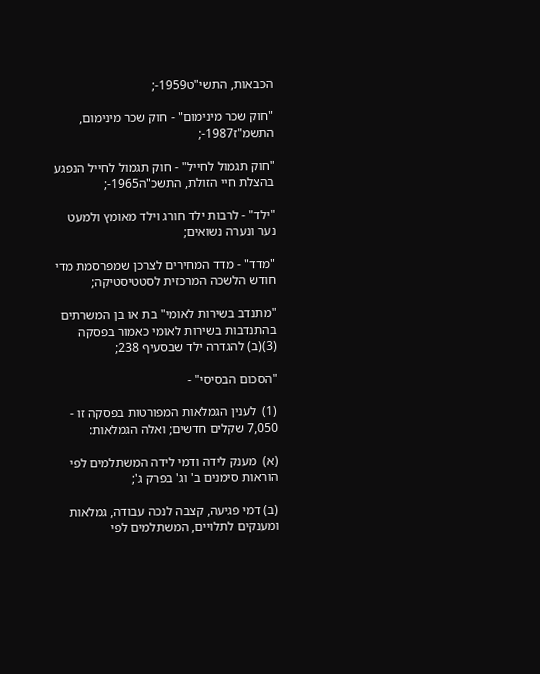הכבאות, התשי"ט1959-;

"חוק שכר מינימום" - חוק שכר מינימום, התשמ"ז1987-;

"חוק תגמול לחייל" - חוק תגמול לחייל הנפגע בהצלת חיי הזולת, התשכ"ה1965-;

"ילד" - לרבות ילד חורג וילד מאומץ ולמעט נער ונערה נשואים;

"מדד" - מדד המחירים לצרכן שמפרסמת מדי חודש הלשכה המרכזית לסטטיסטיקה;

"מתנדב בשירות לאומי" בת או בן המשרתים בהתנדבות בשירות לאומי כאמור בפסקה (3)(ב) להגדרה ילד שבסעיף 238;

"הסכום הבסיסי" -

(1)  לענין הגמלאות המפורטות בפסקה זו - 7,050 שקלים חדשים; ואלה הגמלאות:

(א)  מענק לידה ודמי לידה המשתלמים לפי הוראות סימנים ב' וג' בפרק ג';

(ב) דמי פגיעה, קצבה לנכה עבודה, גמלאות ומענקים לתלויים, המשתלמים לפי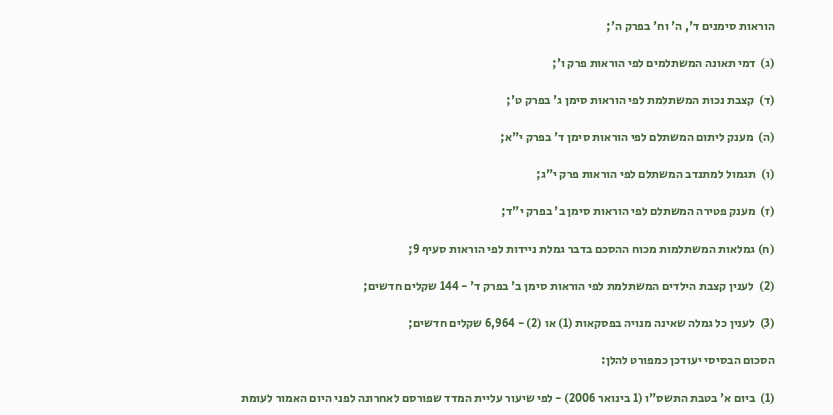הוראות סימנים ד', ה' וח' בפרק ה';

(ג)  דמי תאונה המשתלמים לפי הוראות פרק ו';

(ד)  קצבת נכות המשתלמת לפי הוראות סימן ג' בפרק ט';

(ה)  מענק ליתום המשתלם לפי הוראות סימן ד' בפרק י"א;

(ו)  תגמול למתנדב המשתלם לפי הוראות פרק י"ג;

(ז)  מענק פטירה המשתלם לפי הוראות סימן ב' בפרק י"ד;

(ח) גמלאות המשתלמות מכוח ההסכם בדבר גמלת ניידות לפי הוראות סעיף 9;

(2)  לענין קצבת הילדים המשתלמת לפי הוראות סימן ב' בפרק ד' - 144 שקלים חדשים;

(3)  לענין כל גמלה שאינה מנויה בפסקאות (1) או (2) - 6,964 שקלים חדשים;

הסכום הבסיסי יעודכן כמפורט להלן:

(1)  ביום א' בטבת התשס"ו (1 בינואר 2006) - לפי שיעור עליית המדד שפורסם לאחרונה לפני היום האמור לעומת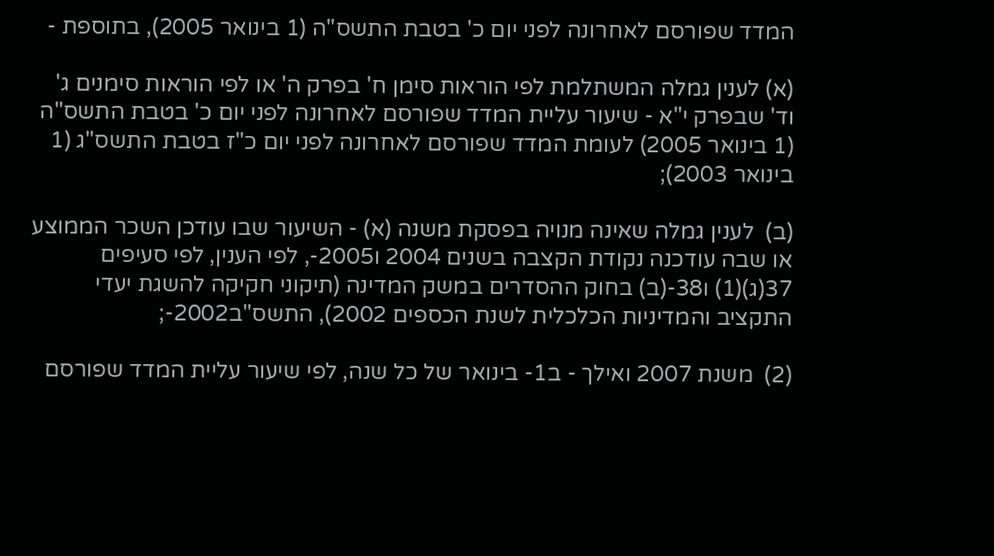המדד שפורסם לאחרונה לפני יום כ' בטבת התשס"ה (1 בינואר 2005), בתוספת -

(א) לענין גמלה המשתלמת לפי הוראות סימן ח' בפרק ה' או לפי הוראות סימנים ג' וד' שבפרק י"א - שיעור עליית המדד שפורסם לאחרונה לפני יום כ' בטבת התשס"ה (1 בינואר 2005) לעומת המדד שפורסם לאחרונה לפני יום כ"ז בטבת התשס"ג (1 בינואר 2003);

(ב)  לענין גמלה שאינה מנויה בפסקת משנה (א) - השיעור שבו עודכן השכר הממוצע או שבה עודכנה נקודת הקצבה בשנים 2004 ו2005-, לפי הענין, לפי סעיפים 37(ג)(1) ו38-(ב) בחוק ההסדרים במשק המדינה (תיקוני חקיקה להשגת יעדי התקציב והמדיניות הכלכלית לשנת הכספים 2002), התשס"ב2002-;

(2)  משנת 2007 ואילך - ב1- בינואר של כל שנה, לפי שיעור עליית המדד שפורסם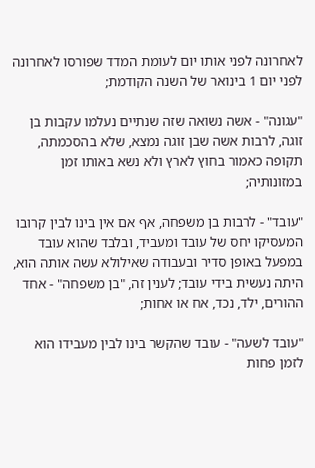לאחרונה לפני אותו יום לעומת המדד שפורסו לאחרונה לפני יום 1 בינואר של השנה הקודמת;

"עגונה" - אשה נשואה שזה שנתיים נעלמו עקבות בן זוגה, לרבות אשה שבן זוגה נמצא, שלא בהסכמתה, תקופה כאמור בחוץ לארץ ולא נשא באותו זמן במזונותיה;

"עובד" - לרבות בן משפחה, אף אם אין בינו לבין קרובו המעסיקו יחס של עובד ומעביד, ובלבד שהוא עובד במפעל באופן סדיר ובעבודה שאילולא עשה אותה הוא, היתה נעשית בידי עובד; לענין זה, "בן משפחה" - אחד ההורים, ילד, נכד, אח או אחות;

"עובד לשעה" - עובד שהקשר בינו לבין מעבידו הוא לזמן פחות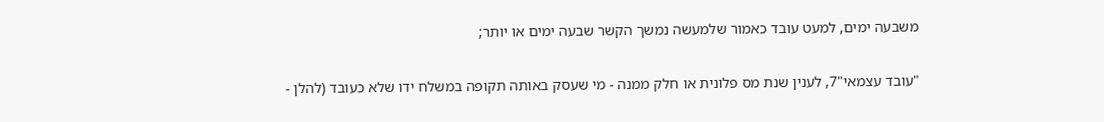משבעה ימים, למעט עובד כאמור שלמעשה נמשך הקשר שבעה ימים או יותר;

"עובד עצמאי"7, לענין שנת מס פלונית או חלק ממנה - מי שעסק באותה תקופה במשלח ידו שלא כעובד (להלן -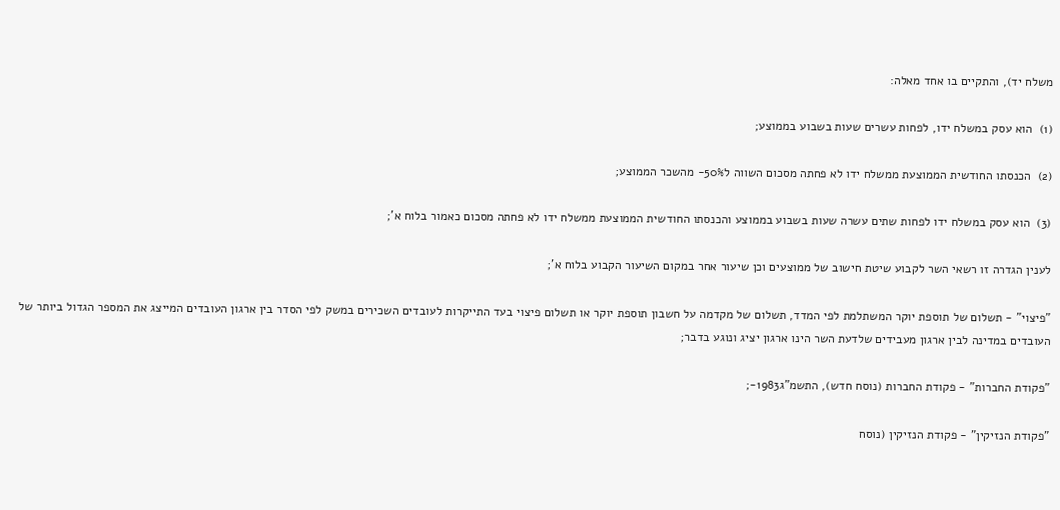משלח יד), והתקיים בו אחד מאלה:

(1)  הוא עסק במשלח ידו, לפחות עשרים שעות בשבוע בממוצע;

(2)  הכנסתו החודשית הממוצעת ממשלח ידו לא פחתה מסכום השווה ל50%- מהשכר הממוצע;

(3)  הוא עסק במשלח ידו לפחות שתים עשרה שעות בשבוע בממוצע והכנסתו החודשית הממוצעת ממשלח ידו לא פחתה מסכום כאמור בלוח א';

לענין הגדרה זו רשאי השר לקבוע שיטת חישוב של ממוצעים וכן שיעור אחר במקום השיעור הקבוע בלוח א';

"פיצוי" - תשלום של תוספת יוקר המשתלמת לפי המדד, תשלום של מקדמה על חשבון תוספת יוקר או תשלום פיצוי בעד התייקרות לעובדים השכירים במשק לפי הסדר בין ארגון העובדים המייצג את המספר הגדול ביותר של העובדים במדינה לבין ארגון מעבידים שלדעת השר הינו ארגון יציג ונוגע בדבר;

"פקודת החברות" - פקודת החברות (נוסח חדש), התשמ"ג1983-;

"פקודת הנזיקין" - פקודת הנזיקין (נוסח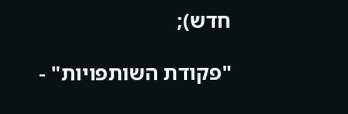חדש);

"פקודת השותפויות" -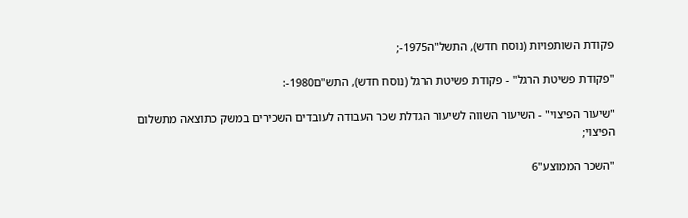פקודת השותפויות (נוסח חדש), התשל"ה1975-;

"פקודת פשיטת הרגל" - פקודת פשיטת הרגל (נוסח חדש), התש"ם1980-:

"שיעור הפיצוי" - השיעור השווה לשיעור הגדלת שכר העבודה לעובדים השכירים במשק כתוצאה מתשלום הפיצוי;

"השכר הממוצע"6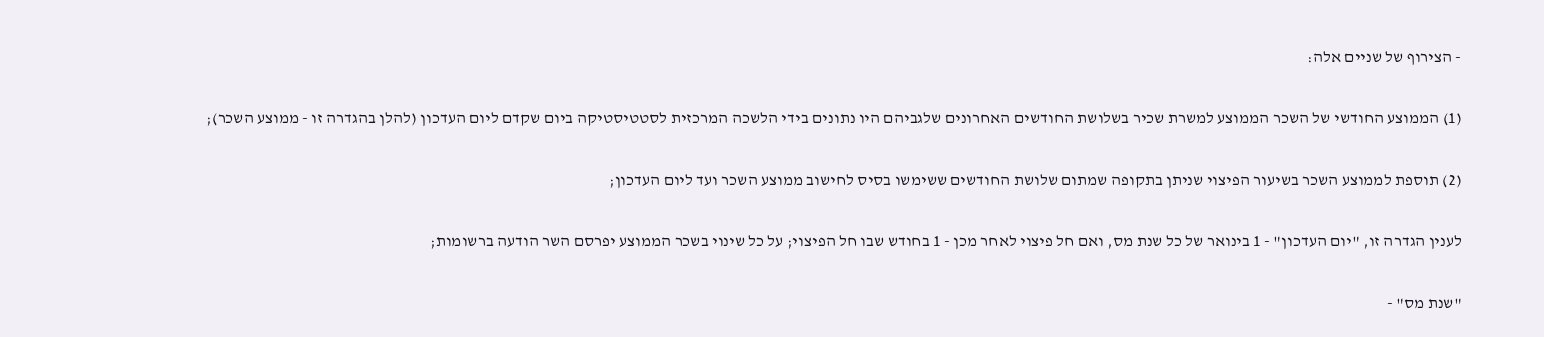- הצירוף של שניים אלה:

(1) הממוצע החודשי של השכר הממוצע למשרת שכיר בשלושת החודשים האחרונים שלגביהם היו נתונים בידי הלשכה המרכזית לסטטיסטיקה ביום שקדם ליום העדכון (להלן בהגדרה זו - ממוצע השכר);

(2) תוספת לממוצע השכר בשיעור הפיצוי שניתן בתקופה שמתום שלושת החודשים ששימשו בסיס לחישוב ממוצע השכר ועד ליום העדכון;

לענין הגדרה זו, "יום העדכון" - 1 בינואר של כל שנת מס, ואם חל פיצוי לאחר מכן - 1 בחודש שבו חל הפיצוי; על כל שינוי בשכר הממוצע יפרסם השר הודעה ברשומות;

"שנת מס" -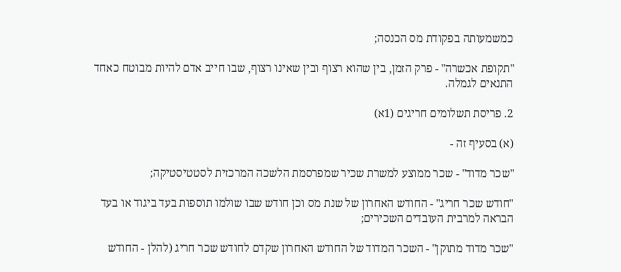כמשמעותה בפקודת מס הכנסה;

"תקופת אכשרה" - פרק הזמן, בין שהוא רצוף ובין שאינו רצוף, שבו חייב אדם להיות מבוטח כאחד התנאים לגמלה.

2. פריסת תשלומים חריגים (1א)

(א) בסעיף זה -

"שכר מדוד" - שכר ממוצע למשרת שכיר שמפרסמת הלשכה המרכזית לסטטיסטיקה;

"חודש שכר חריג" - החודש האחרון של שנת מס וכן חודש שבו שולמו תוספות בעד ביגוד או בעד הבראה למרבית העובדים השכירים;

"שכר מדוד מתוקן" - השכר המדוד של החודש האחרון שקדם לחודש שכר חריג (להלן - החודש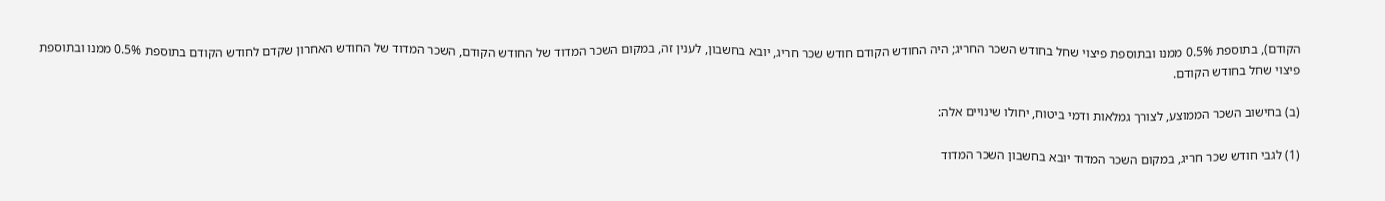הקודם), בתוספת 0.5% ממנו ובתוספת פיצוי שחל בחודש השכר החריג; היה החודש הקודם חודש שכר חריג, יובא בחשבון, לענין זה, במקום השכר המדוד של החודש הקודם, השכר המדוד של החודש האחרון שקדם לחודש הקודם בתוספת 0.5% ממנו ובתוספת פיצוי שחל בחודש הקודם.

(ב) בחישוב השכר הממוצע, לצורך גמלאות ודמי ביטוח, יחולו שינויים אלה:

(1) לגבי חודש שכר חריג, במקום השכר המדוד יובא בחשבון השכר המדוד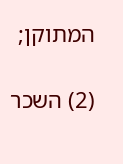המתוקן;

(2) השכר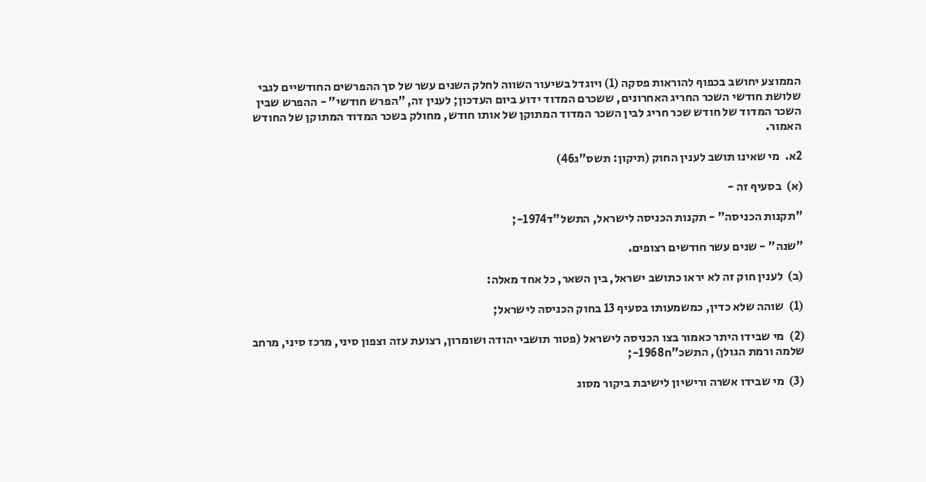הממוצע יחושב בכפוף להוראות פסקה (1) ויוגדל בשיעור השווה לחלק השנים עשר של סך ההפרשים החודשיים לגבי שלושת חודשי השכר החריג האחרונים, ששכרם המדוד ידוע ביום העדכון; לענין זה, "הפרש חודשי" - ההפרש שבין השכר המדוד של חודש שכר חריג לבין השכר המדוד המתוקן של אותו חודש, מחולק בשכר המדוד המתוקן של החודש האמור.

2א.  מי שאינו תושב לענין החוק (תיקון: תשס"ג46)

(א)  בסעיף זה -

"תקנות הכניסה" - תקנות הכניסה לישראל, התשל"ד1974-;

"שנה" - שנים עשר חודשים רצופים.

(ב)  לענין חוק זה לא יראו כתושב ישראל, בין השאר, כל אחד מאלה:

(1)  שוהה שלא כדין, כמשמעותו בסעיף 13 בחוק הכניסה לישראל;

(2)  מי שבידו היתר כאמור בצו הכניסה לישראל (פטור תושבי יהודה ושומרון, רצועת עזה וצפון סיני, מרכז סיני, מרחב שלמה ורמת הגולן), התשכ"ח1968-;

(3)  מי שבידו אשרה ורישיון לישיבת ביקור מסוג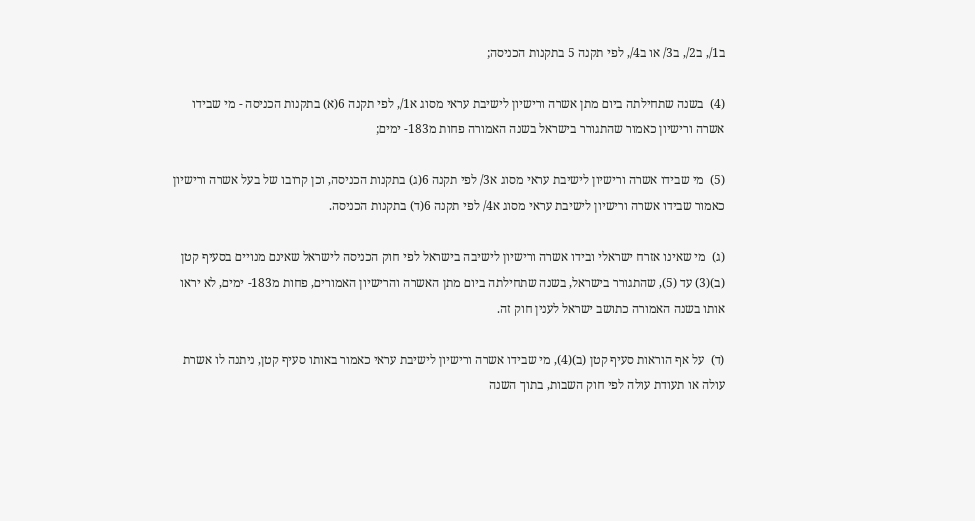ב1/, ב2/, ב3/ או ב4/, לפי תקנה 5 בתקנות הכניסה;

(4)  בשנה שתחילתה ביום מתן אשרה ורישיון לישיבת עראי מסוג א1/, לפי תקנה 6(א) בתקנות הכניסה - מי שבידו אשרה ורישיון כאמור שהתגורר בישראל בשנה האמורה פחות מ183- ימים;

(5)  מי שבידו אשרה ורישיון לישיבת עראי מסוג א3/ לפי תקנה 6(ג) בתקנות הכניסה, וכן קרובו של בעל אשרה ורישיון כאמור שבידו אשרה ורישיון לישיבת עראי מסוג א4/ לפי תקנה 6(ד) בתקנות הכניסה.

(ג)  מי שאינו אזרח ישראלי ובידו אשרה ורישיון לישיבה בישראל לפי חוק הכניסה לישראל שאינם מנויים בסעיף קטן (ב)(3) עד (5), שהתגורר בישראל, בשנה שתחילתה ביום מתן האשרה והרישיון האמורים, פחות מ183- ימים, לא יראו אותו בשנה האמורה כתושב ישראל לענין חוק זה.

(ד)  על אף הוראות סעיף קטן (ב)(4), מי שבידו אשרה ורישיון לישיבת עראי כאמור באותו סעיף קטן, ניתנה לו אשרת עולה או תעודת עולה לפי חוק השבות, בתוך השנה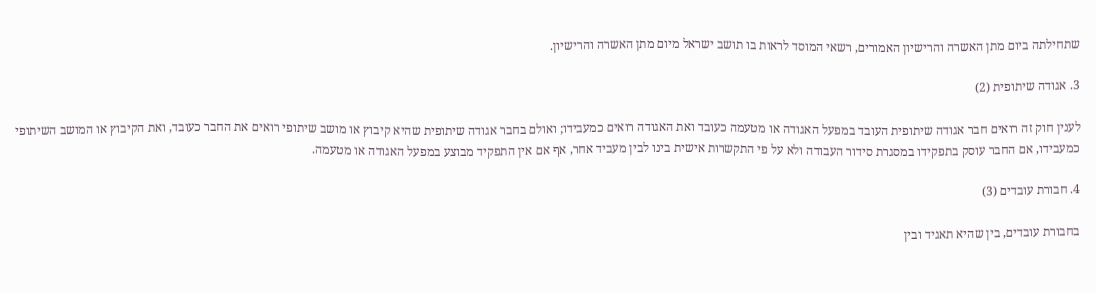שתחילתה ביום מתן האשרה והרישיון האמורים, רשאי המוסד לראות בו תושב ישראל מיום מתן האשרה והרישיון.

3. אגודה שיתופית (2)

לענין חוק זה רואים חבר אגודה שיתופית העובד במפעל האגודה או מטעמה כעובד ואת האגודה רואים כמעבידו; ואולם בחבר אגודה שיתופית שהיא קיבוץ או מושב שיתופי רואים את החבר כעובד, ואת הקיבוץ או המושב השיתופי כמעבידו, אם החבר עוסק בתפקידו במסגרת סידור העבודה ולא על פי התקשרות אישית בינו לבין מעביד אחר, אף אם אין התפקיד מבוצע במפעל האגודה או מטעמה.

4. חבורת עובדים (3)

בחבורת עובדים, בין שהיא תאגיד ובין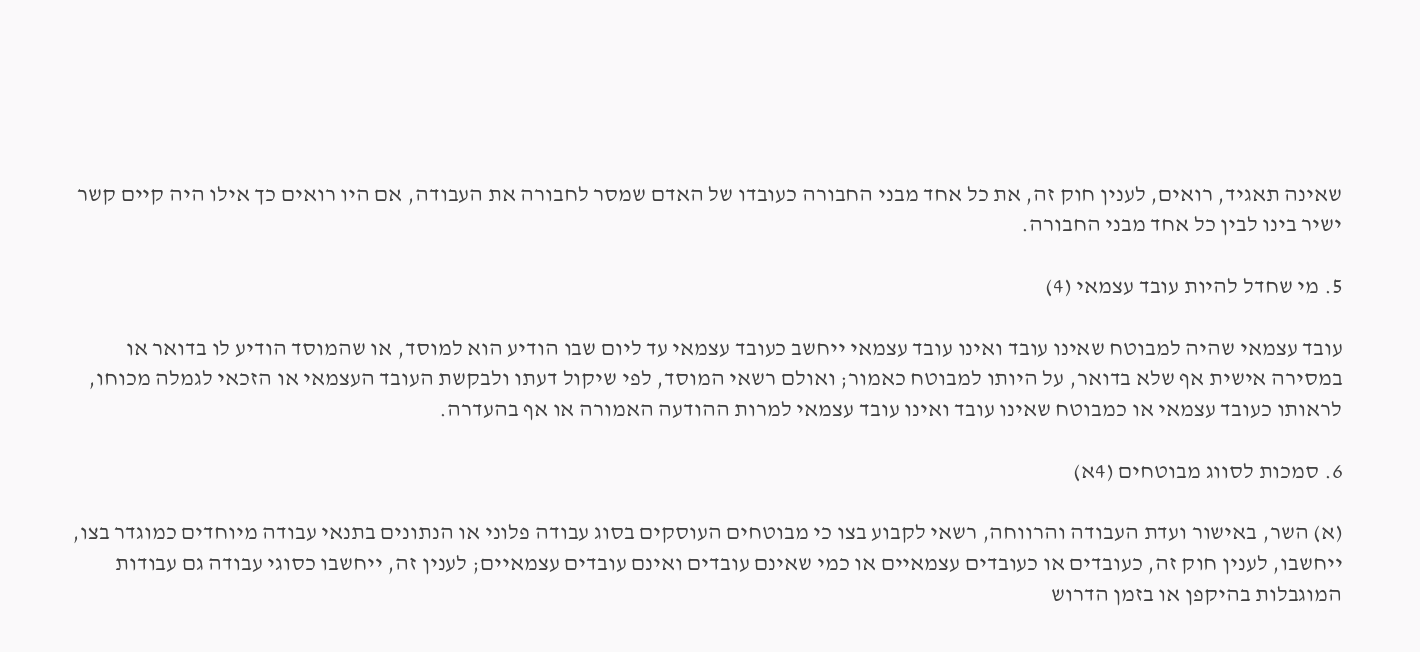שאינה תאגיד, רואים, לענין חוק זה, את כל אחד מבני החבורה כעובדו של האדם שמסר לחבורה את העבודה, אם היו רואים כך אילו היה קיים קשר ישיר בינו לבין כל אחד מבני החבורה.

5. מי שחדל להיות עובד עצמאי (4)

עובד עצמאי שהיה למבוטח שאינו עובד ואינו עובד עצמאי ייחשב כעובד עצמאי עד ליום שבו הודיע הוא למוסד, או שהמוסד הודיע לו בדואר או במסירה אישית אף שלא בדואר, על היותו למבוטח כאמור; ואולם רשאי המוסד, לפי שיקול דעתו ולבקשת העובד העצמאי או הזכאי לגמלה מכוחו, לראותו כעובד עצמאי או כמבוטח שאינו עובד ואינו עובד עצמאי למרות ההודעה האמורה או אף בהעדרה.

6. סמכות לסווג מבוטחים (4א)

(א) השר, באישור ועדת העבודה והרווחה, רשאי לקבוע בצו כי מבוטחים העוסקים בסוג עבודה פלוני או הנתונים בתנאי עבודה מיוחדים כמוגדר בצו, ייחשבו, לענין חוק זה, כעובדים או כעובדים עצמאיים או כמי שאינם עובדים ואינם עובדים עצמאיים; לענין זה, ייחשבו כסוגי עבודה גם עבודות המוגבלות בהיקפן או בזמן הדרוש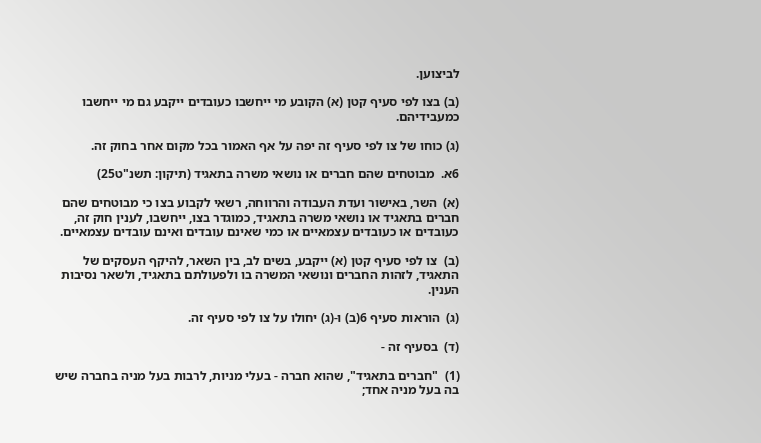לביצוען.

(ב) בצו לפי סעיף קטן (א) הקובע מי ייחשבו כעובדים ייקבע גם מי ייחשבו כמעבידיהם.

(ג) כוחו של צו לפי סעיף זה יפה על אף האמור בכל מקום אחר בחוק זה.

6א.  מבוטחים שהם חברים או נושאי משרה בתאגיד (תיקון: תשנ"ט25)

(א)  השר, באישור ועדת העבודה והרווחה, רשאי לקבוע בצו כי מבוטחים שהם חברים בתאגיד או נושאי משרה בתאגיד, כמוגדר בצו, ייחשבו, לענין חוק זה, כעובדים או כעובדים עצמאיים או כמי שאינם עובדים ואינם עובדים עצמאיים.

(ב)  צו לפי סעיף קטן (א) ייקבע, בשים לב, בין השאר, להיקף העסקים של התאגיד, לזהות החברים ונושאי המשרה בו ולפעולתם בתאגיד, ולשאר נסיבות הענין.

(ג)  הוראות סעיף 6(ב) ו-(ג) יחולו על צו לפי סעיף זה.

(ד)  בסעיף זה -

(1)  "חברים בתאגיד", שהוא חברה - בעלי מניות, לרבות בעל מניה בחברה שיש בה בעל מניה אחד;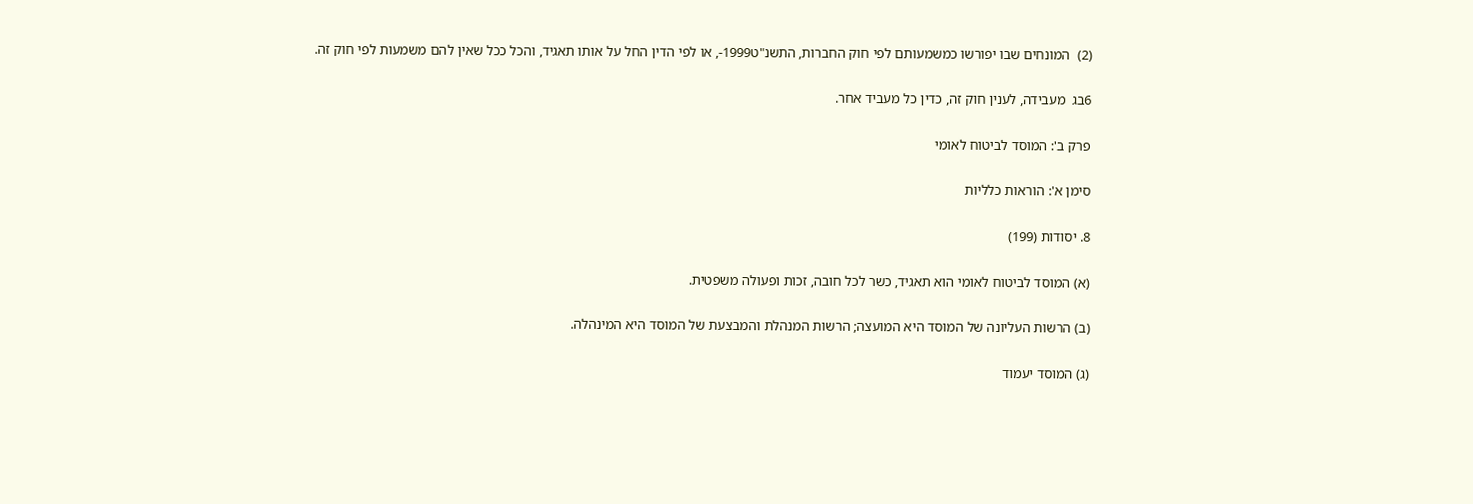(2)  המונחים שבו יפורשו כמשמעותם לפי חוק החברות, התשנ"ט1999-, או לפי הדין החל על אותו תאגיד, והכל ככל שאין להם משמעות לפי חוק זה.

6בג  מעבידה, לענין חוק זה, כדין כל מעביד אחר.

פרק ב': המוסד לביטוח לאומי

סימן א': הוראות כלליות

8. יסודות (199)

(א) המוסד לביטוח לאומי הוא תאגיד, כשר לכל חובה, זכות ופעולה משפטית.

(ב) הרשות העליונה של המוסד היא המועצה; הרשות המנהלת והמבצעת של המוסד היא המינהלה.

(ג) המוסד יעמוד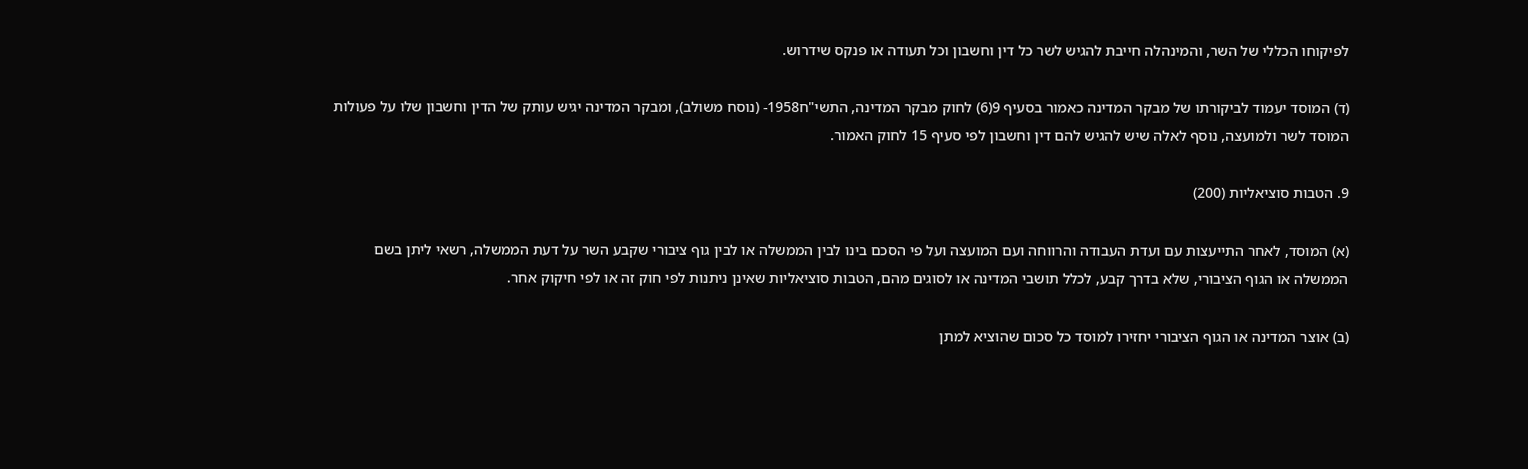לפיקוחו הכללי של השר, והמינהלה חייבת להגיש לשר כל דין וחשבון וכל תעודה או פנקס שידרוש.

(ד) המוסד יעמוד לביקורתו של מבקר המדינה כאמור בסעיף 9(6) לחוק מבקר המדינה, התשי"ח1958- (נוסח משולב), ומבקר המדינה יגיש עותק של הדין וחשבון שלו על פעולות המוסד לשר ולמועצה, נוסף לאלה שיש להגיש להם דין וחשבון לפי סעיף 15 לחוק האמור.

9. הטבות סוציאליות (200)

(א) המוסד, לאחר התייעצות עם ועדת העבודה והרווחה ועם המועצה ועל פי הסכם בינו לבין הממשלה או לבין גוף ציבורי שקבע השר על דעת הממשלה, רשאי ליתן בשם הממשלה או הגוף הציבורי, שלא בדרך קבע, לכלל תושבי המדינה או לסוגים מהם, הטבות סוציאליות שאינן ניתנות לפי חוק זה או לפי חיקוק אחר.

(ב) אוצר המדינה או הגוף הציבורי יחזירו למוסד כל סכום שהוציא למתן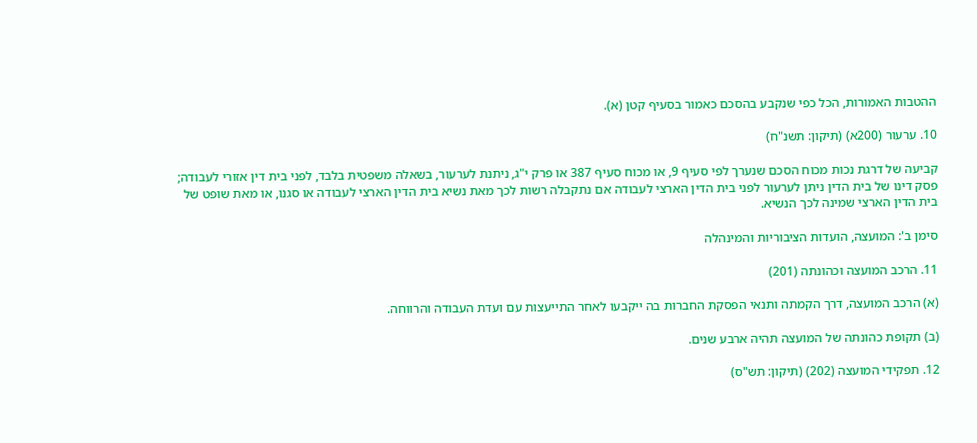ההטבות האמורות, הכל כפי שנקבע בהסכם כאמור בסעיף קטן (א).

10. ערעור (200א) (תיקון: תשנ"ח)

קביעה של דרגת נכות מכוח הסכם שנערך לפי סעיף 9, או מכוח סעיף 387 או פרק י"ג, ניתנת לערעור, בשאלה משפטית בלבד, לפני בית דין אזורי לעבודה; פסק דינו של בית הדין ניתן לערעור לפני בית הדין הארצי לעבודה אם נתקבלה רשות לכך מאת נשיא בית הדין הארצי לעבודה או סגנו, או מאת שופט של בית הדין הארצי שמינה לכך הנשיא.

סימן ב': המועצה, הועדות הציבוריות והמינהלה

11. הרכב המועצה וכהונתה (201)

(א) הרכב המועצה, דרך הקמתה ותנאי הפסקת החברות בה ייקבעו לאחר התייעצות עם ועדת העבודה והרווחה.

(ב) תקופת כהונתה של המועצה תהיה ארבע שנים.

12. תפקידי המועצה (202) (תיקון: תש"ס)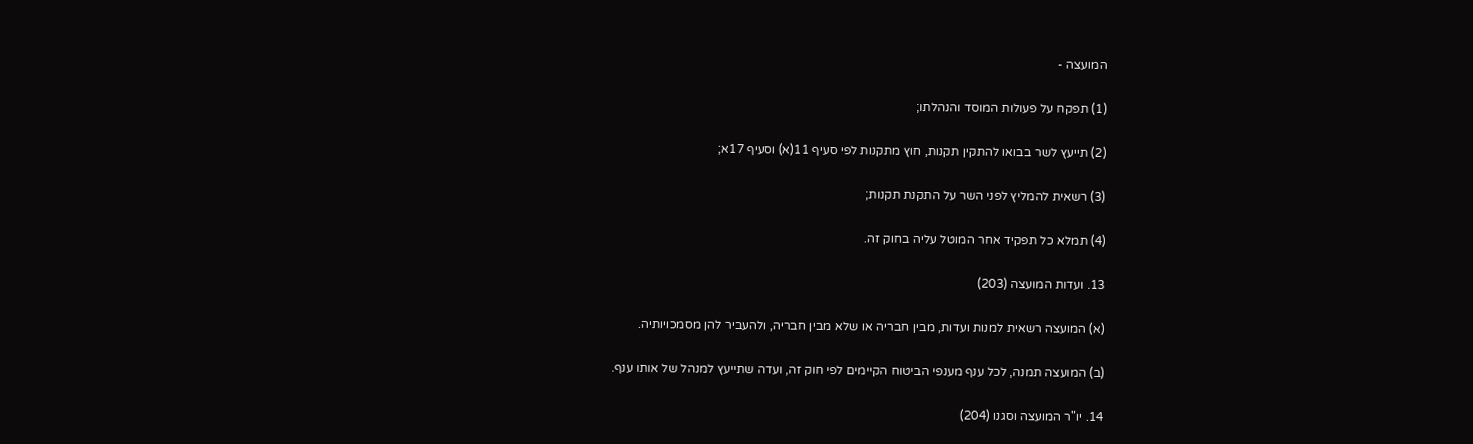המועצה -

(1) תפקח על פעולות המוסד והנהלתו;

(2) תייעץ לשר בבואו להתקין תקנות, חוץ מתקנות לפי סעיף 11(א) וסעיף 17א;

(3) רשאית להמליץ לפני השר על התקנת תקנות;

(4) תמלא כל תפקיד אחר המוטל עליה בחוק זה.

13. ועדות המועצה (203)

(א) המועצה רשאית למנות ועדות, מבין חבריה או שלא מבין חבריה, ולהעביר להן מסמכויותיה.

(ב) המועצה תמנה, לכל ענף מענפי הביטוח הקיימים לפי חוק זה, ועדה שתייעץ למנהל של אותו ענף.

14. יו"ר המועצה וסגנו (204)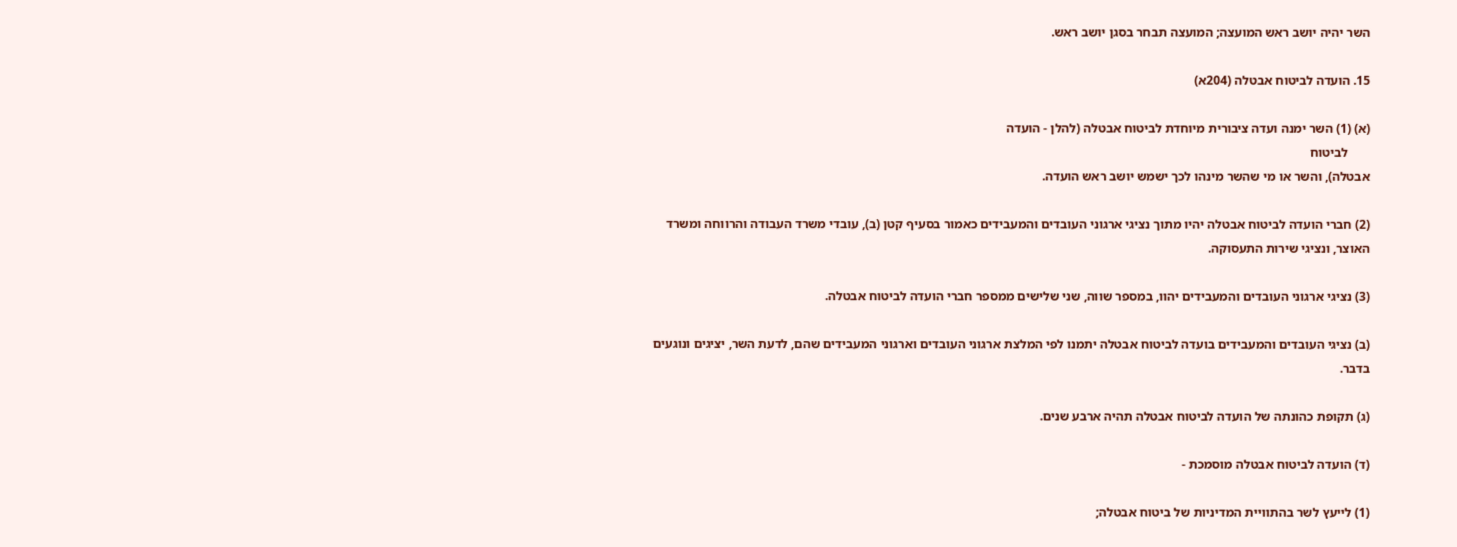השר יהיה יושב ראש המועצה; המועצה תבחר בסגן יושב ראש.

15. הועדה לביטוח אבטלה (204א)

(א) (1) השר ימנה ועדה ציבורית מיוחדת לביטוח אבטלה (להלן - הועדה
       לביטוח
אבטלה), והשר או מי שהשר מינהו לכך ישמש יושב ראש הועדה.

(2) חברי הועדה לביטוח אבטלה יהיו מתוך נציגי ארגוני העובדים והמעבידים כאמור בסעיף קטן (ב), עובדי משרד העבודה והרווחה ומשרד האוצר, ונציגי שירות התעסוקה.

(3) נציגי ארגוני העובדים והמעבידים יהוו, במספר שווה, שני שלישים ממספר חברי הועדה לביטוח אבטלה.

(ב) נציגי העובדים והמעבידים בועדה לביטוח אבטלה יתמנו לפי המלצת ארגוני העובדים וארגוני המעבידים שהם, לדעת השר, יציגים ונוגעים בדבר.

(ג) תקופת כהונתה של הועדה לביטוח אבטלה תהיה ארבע שנים.

(ד) הועדה לביטוח אבטלה מוסמכת -

(1) לייעץ לשר בהתוויית המדיניות של ביטוח אבטלה;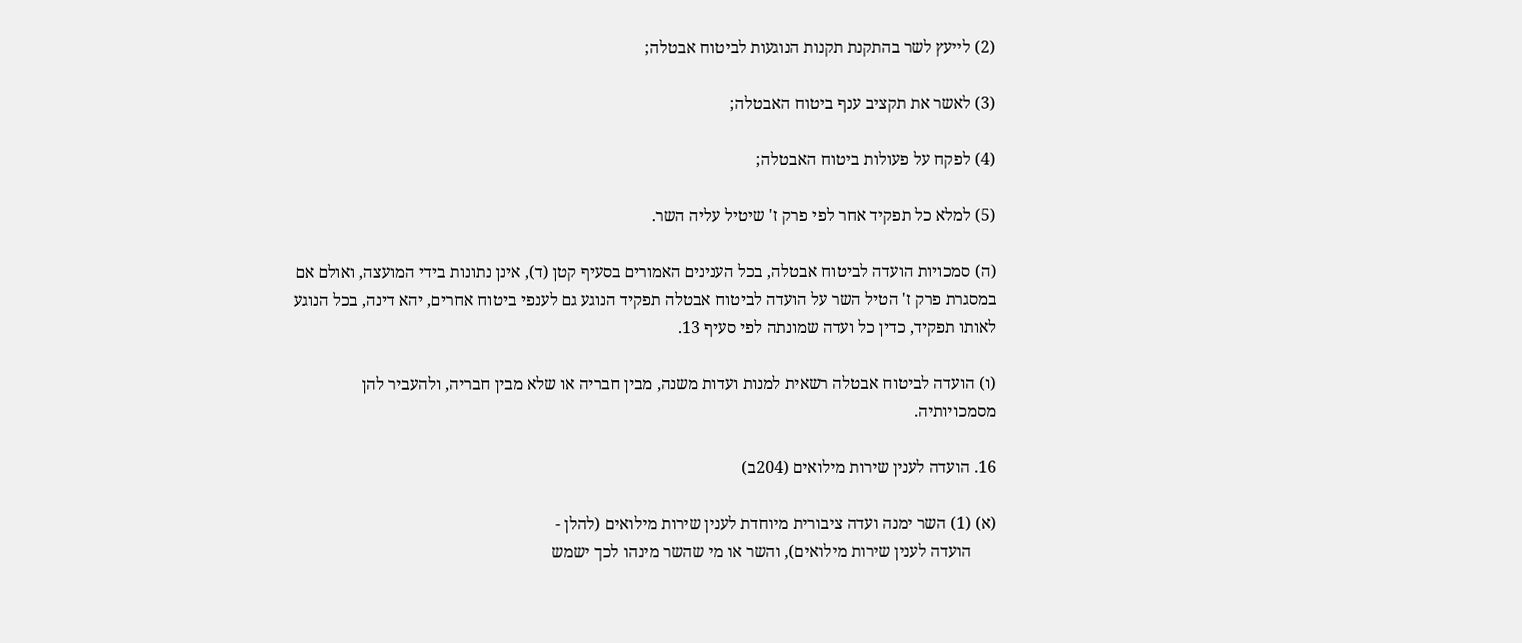(2) לייעץ לשר בהתקנת תקנות הנוגעות לביטוח אבטלה;

(3) לאשר את תקציב ענף ביטוח האבטלה;

(4) לפקח על פעולות ביטוח האבטלה;

(5) למלא כל תפקיד אחר לפי פרק ז' שיטיל עליה השר.

(ה) סמכויות הועדה לביטוח אבטלה, בכל הענינים האמורים בסעיף קטן (ד), אינן נתונות בידי המועצה, ואולם אם במסגרת פרק ז' הטיל השר על הועדה לביטוח אבטלה תפקיד הנוגע גם לענפי ביטוח אחרים, יהא דינה, בכל הנוגע לאותו תפקיד, כדין כל ועדה שמונתה לפי סעיף 13.

(ו) הועדה לביטוח אבטלה רשאית למנות ועדות משנה, מבין חבריה או שלא מבין חבריה, ולהעביר להן מסמכויותיה.

16. הועדה לענין שירות מילואים (204ב)

(א) (1) השר ימנה ועדה ציבורית מיוחדת לענין שירות מילואים (להלן -
      הועדה לענין שירות מילואים), והשר או מי שהשר מינהו לכך ישמש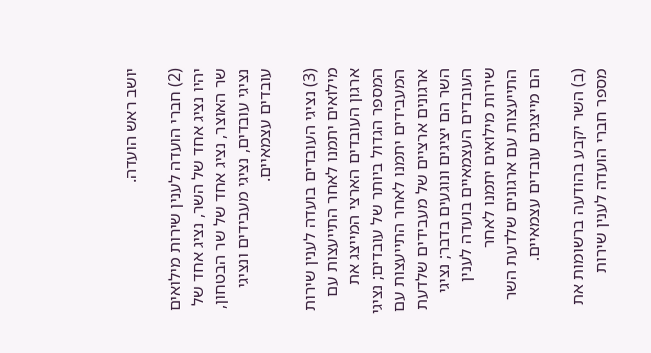יושב ראש הועדה.

(2) חברי הועדה לענין שירות מילואים יהיו נציג אחד של השר, נציג אחד של שר האוצר, נציג אחד של שר הבטחון, נציגי עובדים, נציגי מעבידים ונציגי עובדים עצמאיים.

(3) נציגי העובדים בועדה לענין שירות מילואים יתמנו לאחר התייעצות עם ארגון העובדים הארצי המייצג את המספר הגדול ביותר של עובדים; נציגי המעבידים יתמנו לאחר התייעצות עם ארגונים ארציים של מעבידים שלדעת השר הם יציגים ונוגעים בדבר; נציגי העובדים העצמאיים בועדה לענין שירות מילואים יתמנו לאחר התייעצות עם ארגונים שלדעת השר הם מייצגים עובדים עצמאיים.

(ב) השר יקבע בהודעה ברשומות את מספר חברי הועדה לענין שירות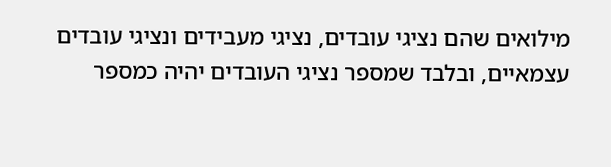מילואים שהם נציגי עובדים, נציגי מעבידים ונציגי עובדים עצמאיים, ובלבד שמספר נציגי העובדים יהיה כמספר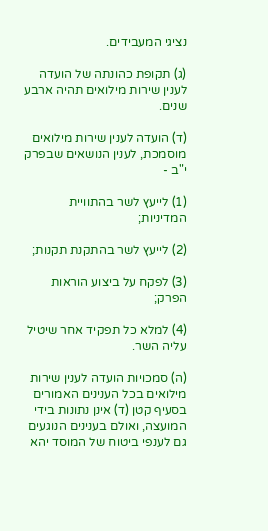נציגי המעבידים.

(ג) תקופת כהונתה של הועדה לענין שירות מילואים תהיה ארבע שנים.

(ד) הועדה לענין שירות מילואים מוסמכת, לענין הנושאים שבפרק י"ב -

(1) לייעץ לשר בהתוויית המדיניות;

(2) לייעץ לשר בהתקנת תקנות;

(3) לפקח על ביצוע הוראות הפרק;

(4) למלא כל תפקיד אחר שיטיל עליה השר.

(ה) סמכויות הועדה לענין שירות מילואים בכל הענינים האמורים בסעיף קטן (ד) אינן נתונות בידי המועצה, ואולם בענינים הנוגעים גם לענפי ביטוח של המוסד יהא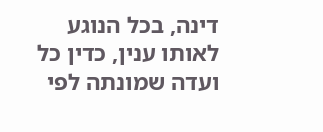דינה, בכל הנוגע לאותו ענין, כדין כל ועדה שמונתה לפי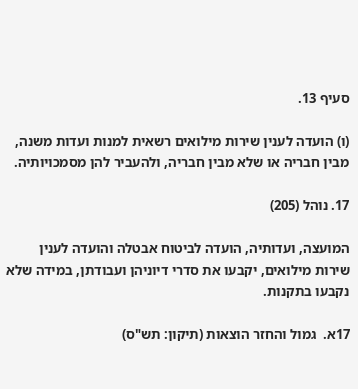סעיף 13.

(ו) הועדה לענין שירות מילואים רשאית למנות ועדות משנה, מבין חבריה או שלא מבין חבריה, ולהעביר להן מסמכויותיה.

17. נוהל (205)

המועצה, ועדותיה, הועדה לביטוח אבטלה והועדה לענין שירות מילואים, יקבעו את סדרי דיוניהן ועבודתן, במידה שלא נקבעו בתקנות.

17א.  גמול והחזר הוצאות (תיקון: תש"ס)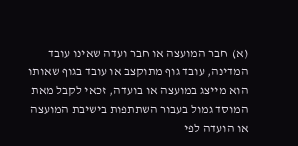(א)  חבר המועצה או חבר ועדה שאינו עובד המדינה, עובד גוף מתוקצב או עובד בגוף שאותו הוא מייצג במועצה או בועדה, זכאי לקבל מאת המוסד גמול בעבור השתתפות בישיבת המועצה או הועדה לפי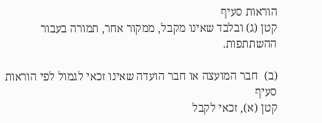הוראות סעיף
קטן (ג) ובלבד שאינו מקבל, ממקור אחר, תמורה בעבור ההשתתפות.

(ב)  חבר המועצה או חבר הועדה שאינו זכאי לגמול לפי הוראות סעיף
קטן (א), זכאי לקבל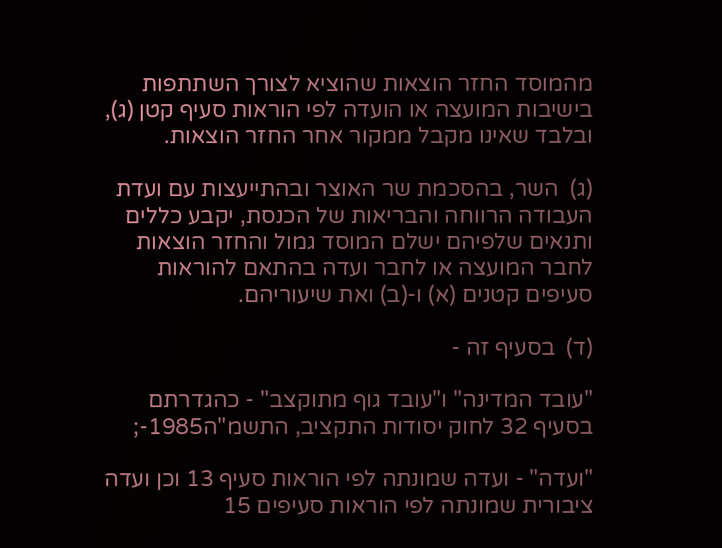מהמוסד החזר הוצאות שהוציא לצורך השתתפות בישיבות המועצה או הועדה לפי הוראות סעיף קטן (ג), ובלבד שאינו מקבל ממקור אחר החזר הוצאות.

(ג)  השר, בהסכמת שר האוצר ובהתייעצות עם ועדת העבודה הרווחה והבריאות של הכנסת, יקבע כללים ותנאים שלפיהם ישלם המוסד גמול והחזר הוצאות לחבר המועצה או לחבר ועדה בהתאם להוראות סעיפים קטנים (א) ו-(ב) ואת שיעוריהם.

(ד)  בסעיף זה -

"עובד המדינה" ו"עובד גוף מתוקצב" - כהגדרתם בסעיף 32 לחוק יסודות התקציב, התשמ"ה1985-;

"ועדה" - ועדה שמונתה לפי הוראות סעיף 13 וכן ועדה ציבורית שמונתה לפי הוראות סעיפים 15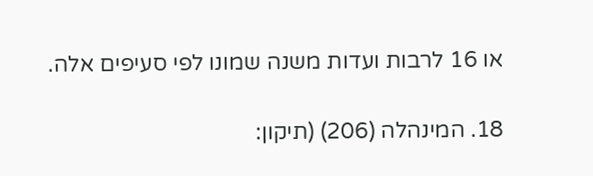או 16 לרבות ועדות משנה שמונו לפי סעיפים אלה.

18. המינהלה (206) (תיקון: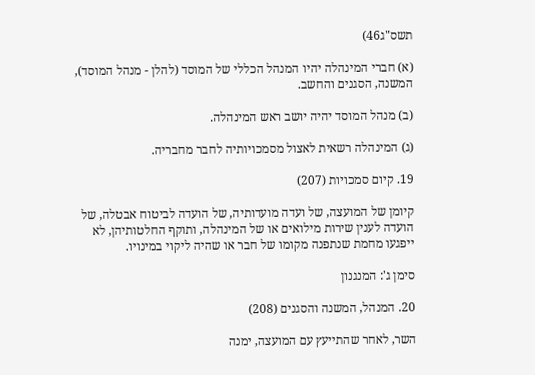תשס"ג46)

(א) חברי המינהלה יהיו המנהל הכללי של המוסד (להלן - מנהל המוסד), המשנה, הסגנים והחשב.

(ב) מנהל המוסד יהיה יושב ראש המינהלה.

(ג) המינהלה רשאית לאצול מסמכויותיה לחבר מחבריה.

19. קיום סמכויות (207)

קיומן של המועצה, של ועדה מועדותיה, של הועדה לביטוח אבטלה, של הועדה לענין שירות מילואים או של המינהלה, ותוקף החלטותיהן, לא ייפגעו מחמת שנתפנה מקומו של חבר או שהיה ליקוי במינויו.

סימן ג': המנגנון

20. המנהל, המשנה והסגנים (208)

השר, לאחר שהתייעץ עם המועצה, ימנה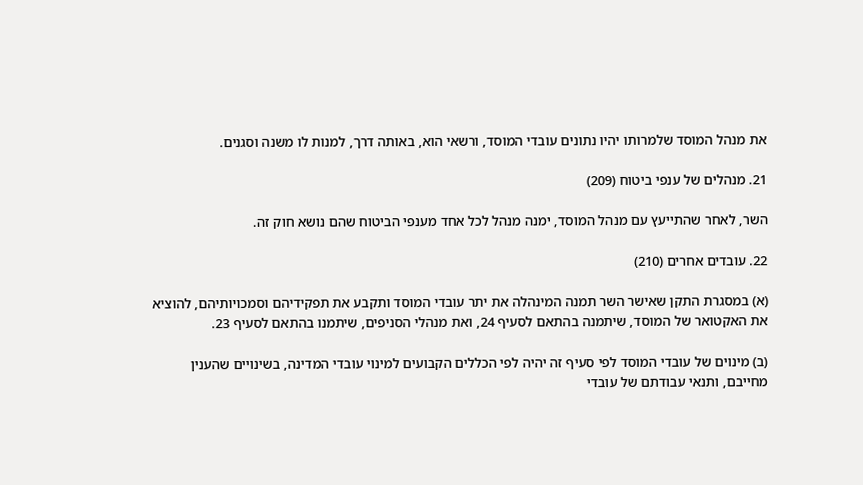את מנהל המוסד שלמרותו יהיו נתונים עובדי המוסד, ורשאי הוא, באותה דרך, למנות לו משנה וסגנים.

21. מנהלים של ענפי ביטוח (209)

השר, לאחר שהתייעץ עם מנהל המוסד, ימנה מנהל לכל אחד מענפי הביטוח שהם נושא חוק זה.

22. עובדים אחרים (210)

(א) במסגרת התקן שאישר השר תמנה המינהלה את יתר עובדי המוסד ותקבע את תפקידיהם וסמכויותיהם, להוציא את האקטואר של המוסד, שיתמנה בהתאם לסעיף 24, ואת מנהלי הסניפים, שיתמנו בהתאם לסעיף 23.

(ב) מינוים של עובדי המוסד לפי סעיף זה יהיה לפי הכללים הקבועים למינוי עובדי המדינה, בשינויים שהענין מחייבם, ותנאי עבודתם של עובדי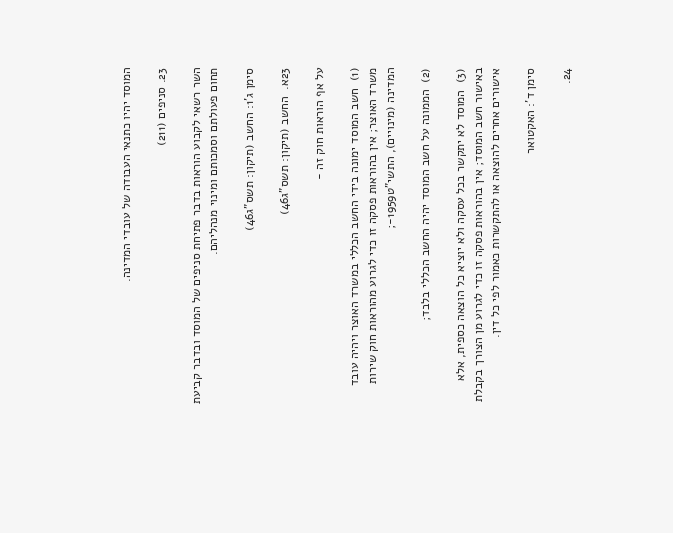המוסד יהיו כתנאי העבודה של עובדי המדינה.

23. סניפים (211)

השר רשאי לקבוע הוראות בדבר פתיחת סניפים של המוסד ובדבר קביעת תחום פעולתם וסמכותם ומינוי מנהליהם.

סימן ג'1: החשב (תיקון: תשס"ג46)

23א.  החשב (תיקון: תשס"ג46)

על אף הוראות חוק זה -

(1)  חשב המוסד ימונה בידי החשב הכללי במשרד האוצר ויהיה עובד משרד האוצר; אין בהוראות פסקה זו כדי לגרוע מהוראות חוק שירות המדינה (מינויים), התשי"ט1959-;

(2)  הממונה על חשב המוסד יהיה החשב הכללי בלבד;

(3)  המוסד לא יתקשר בכל עסקה ולא יוציא כל הוצאה כספית, אלא באישור חשב המוסד; אין בהוראות פסקה זו כדי לגרוע מן הצורך בקבלת אישורים אחרים להוצאה או להתקשרות כאמור לפי כל דין.

סימן ד': האקטואר

24.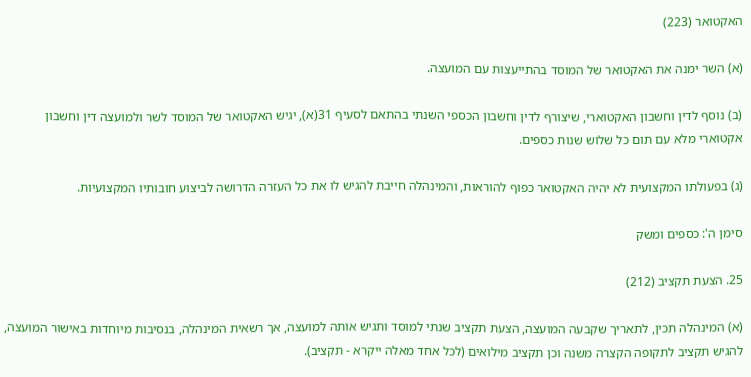האקטואר (223)

(א) השר ימנה את האקטואר של המוסד בהתייעצות עם המועצה.

(ב) נוסף לדין וחשבון האקטוארי, שיצורף לדין וחשבון הכספי השנתי בהתאם לסעיף 31(א), יגיש האקטואר של המוסד לשר ולמועצה דין וחשבון אקטוארי מלא עם תום כל שלוש שנות כספים.

(ג) בפעולתו המקצועית לא יהיה האקטואר כפוף להוראות, והמינהלה חייבת להגיש לו את כל העזרה הדרושה לביצוע חובותיו המקצועיות.

סימן ה': כספים ומשק

25. הצעת תקציב (212)

(א) המינהלה תכין, לתאריך שקבעה המועצה, הצעת תקציב שנתי למוסד ותגיש אותה למועצה, אך רשאית המינהלה, בנסיבות מיוחדות באישור המועצה, להגיש תקציב לתקופה הקצרה משנה וכן תקציב מילואים (לכל אחד מאלה ייקרא - תקציב).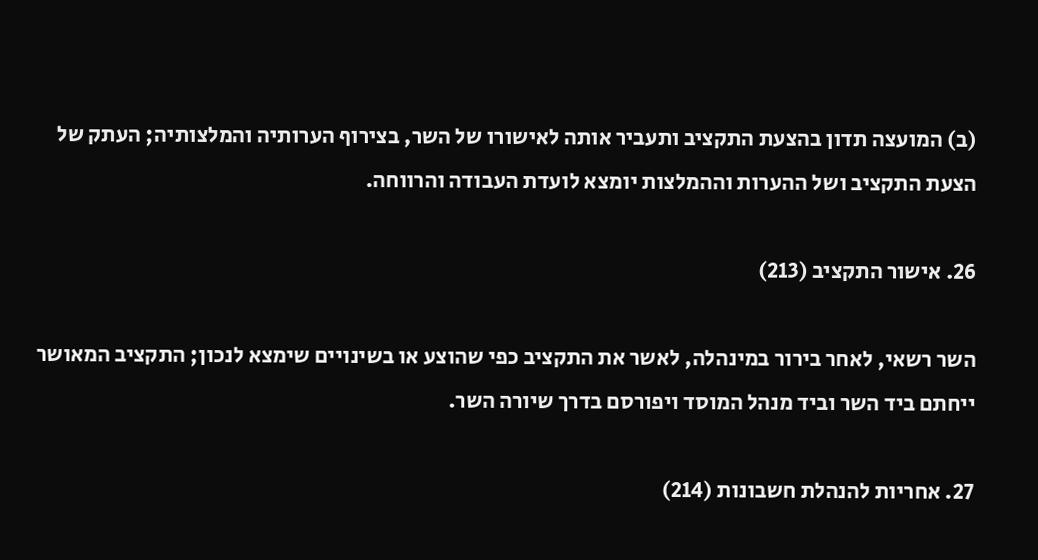(ב) המועצה תדון בהצעת התקציב ותעביר אותה לאישורו של השר, בצירוף הערותיה והמלצותיה; העתק של הצעת התקציב ושל ההערות וההמלצות יומצא לועדת העבודה והרווחה.

26. אישור התקציב (213)

השר רשאי, לאחר בירור במינהלה, לאשר את התקציב כפי שהוצע או בשינויים שימצא לנכון; התקציב המאושר ייחתם ביד השר וביד מנהל המוסד ויפורסם בדרך שיורה השר.

27. אחריות להנהלת חשבונות (214)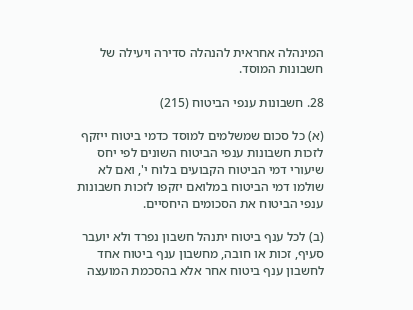המינהלה אחראית להנהלה סדירה ויעילה של חשבונות המוסד.

28. חשבונות ענפי הביטוח (215)

(א) כל סכום שמשלמים למוסד כדמי ביטוח ייזקף לזכות חשבונות ענפי הביטוח השונים לפי יחס שיעורי דמי הביטוח הקבועים בלוח י', ואם לא שולמו דמי הביטוח במלואם יזקפו לזכות חשבונות ענפי הביטוח את הסכומים היחסיים.

(ב) לכל ענף ביטוח יתנהל חשבון נפרד ולא יועבר סעיף, זכות או חובה, מחשבון ענף ביטוח אחד לחשבון ענף ביטוח אחר אלא בהסכמת המועצה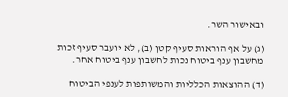ובאישור השר.

(ג) על אף הוראות סעיף קטן (ב), לא יועבר סעיף זכות מחשבון ענף ביטוח נכות לחשבון ענף ביטוח אחר.

(ד) ההוצאות הכלליות והמשותפות לענפי הביטוח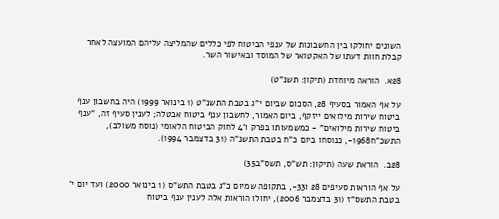השונים יחולקו בין החשבונות של ענפי הביטוח לפי כללים שהמליצה עליהם המועצה לאחר קבלת חוות דעתו של האקטואר של המוסד ובאישור השר.

28א.  הוראה מיוחדת (תיקון: תשנ"ט)

על אף האמור בסעיף 28, הסכום שביום י"ג בטבת התשנ"ט (1 בינואר 1999) היה בחשבון ענף ביטוח שירות מילואים ייזקף, ביום האמור, לחשבון ענף ביטוח אבטלה; לענין סעיף זה, "ענף ביטוח שירות מילואים" - כמשמעותו בפרק ו'4 לחוק הביטוח הלאומי (נוסח משולב), התשכ"ח1968-, כנוסחו ביום כ"ח בטבת התשנ"ה (31 בדצמבר 1994).

28ב.  הוראת שעה (תיקון: תש"ס, תשס"ב35)

על אף הוראות סעיפים 28 ו33-, בתקופה שמיום כ"ג בטבת התש"ס (1 בינואר 2000) ועד יום י' בטבת התשס"ז (31 בדצמבר 2006), יחולו הוראות אלה לענין ענף ביטוח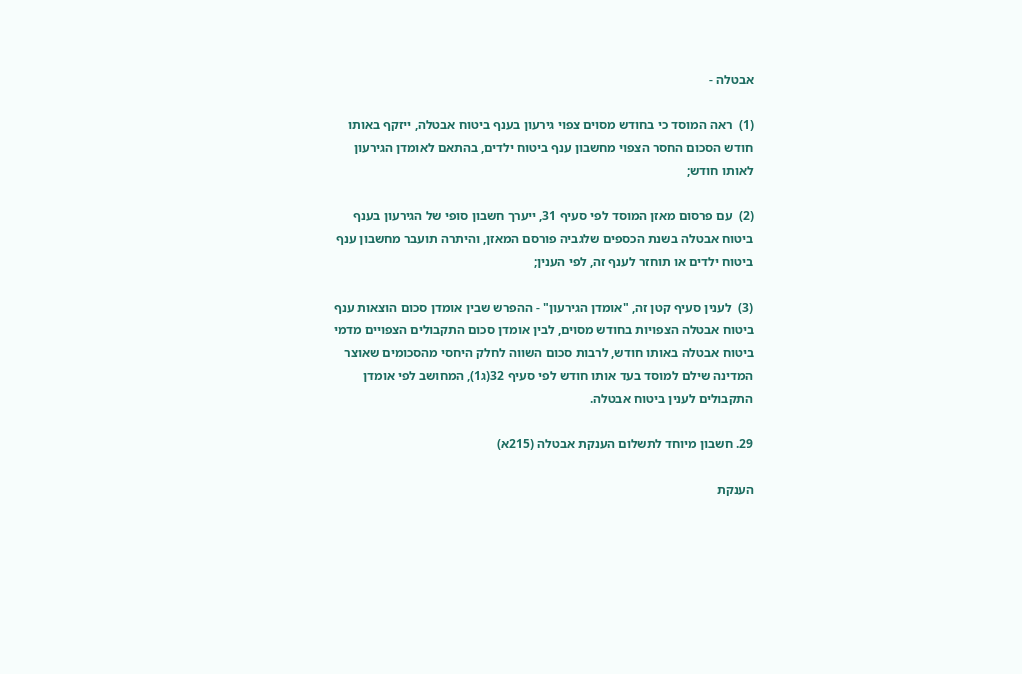אבטלה -

(1)  ראה המוסד כי בחודש מסוים צפוי גירעון בענף ביטוח אבטלה, ייזקף באותו חודש הסכום החסר הצפוי מחשבון ענף ביטוח ילדים, בהתאם לאומדן הגירעון לאותו חודש;

(2)  עם פרסום מאזן המוסד לפי סעיף 31, ייערך חשבון סופי של הגירעון בענף ביטוח אבטלה בשנת הכספים שלגביה פורסם המאזן, והיתרה תועבר מחשבון ענף ביטוח ילדים או תוחזר לענף זה, לפי הענין;

(3)  לענין סעיף קטן זה, "אומדן הגירעון" - ההפרש שבין אומדן סכום הוצאות ענף ביטוח אבטלה הצפויות בחודש מסוים, לבין אומדן סכום התקבולים הצפויים מדמי ביטוח אבטלה באותו חודש, לרבות סכום השווה לחלק היחסי מהסכומים שאוצר המדינה שילם למוסד בעד אותו חודש לפי סעיף 32(ג1), המחושב לפי אומדן התקבולים לענין ביטוח אבטלה.

29. חשבון מיוחד לתשלום הענקת אבטלה (215א)

הענקת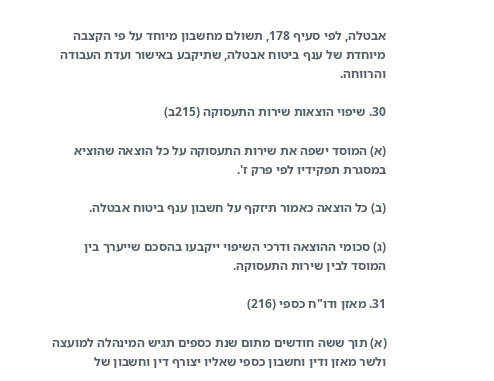אבטלה, לפי סעיף 178, תשולם מחשבון מיוחד על פי הקצבה מיוחדת של ענף ביטוח אבטלה, שתיקבע באישור ועדת העבודה והרווחה.

30. שיפוי הוצאות שירות התעסוקה (215ב)

(א) המוסד ישפה את שירות התעסוקה על כל הוצאה שהוציא במסגרת תפקידיו לפי פרק ז'.

(ב) כל הוצאה כאמור תיזקף על חשבון ענף ביטוח אבטלה.

(ג) סכומי ההוצאה ודרכי השיפוי ייקבעו בהסכם שייערך בין המוסד לבין שירות התעסוקה.

31. מאזן ודו"ח כספי (216)

(א) תוך ששה חודשים מתום שנת כספים תגיש המינהלה למועצה ולשר מאזן ודין וחשבון כספי שאליו יצורף דין וחשבון של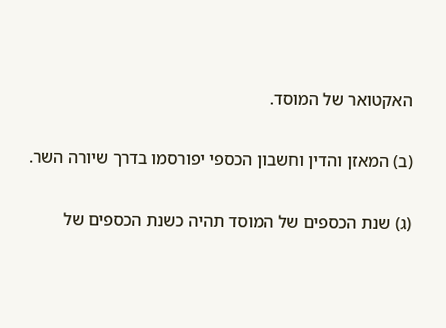האקטואר של המוסד.

(ב) המאזן והדין וחשבון הכספי יפורסמו בדרך שיורה השר.

(ג) שנת הכספים של המוסד תהיה כשנת הכספים של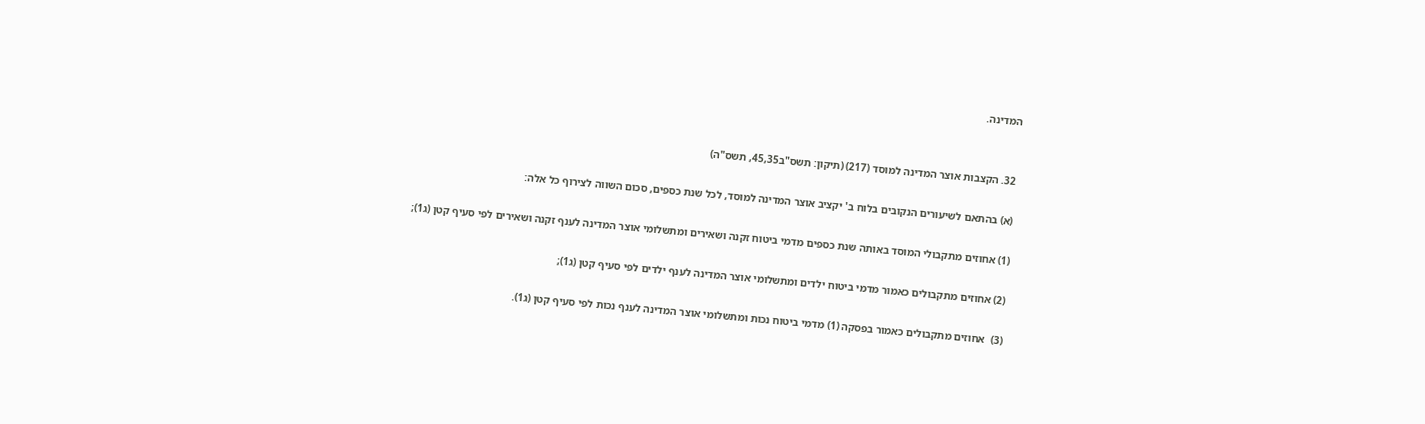המדינה.


32. הקצבות אוצר המדינה למוסד (217) (תיקון: תשס"ב45,35, תשס"ה)

(א) בהתאם לשיעורים הנקובים בלוח ב' יקציב אוצר המדינה למוסד, לכל שנת כספים, סכום השווה לצירוף כל אלה:

(1) אחוזים מתקבולי המוסד באותה שנת כספים מדמי ביטוח זקנה ושאירים ומתשלומי אוצר המדינה לענף זקנה ושאירים לפי סעיף קטן (ג1);

(2) אחוזים מתקבולים כאמור מדמי ביטוח ילדים ומתשלומי אוצר המדינה לענף ילדים לפי סעיף קטן (ג1);

(3)  אחוזים מתקבולים כאמור בפסקה (1) מדמי ביטוח נכות ומתשלומי אוצר המדינה לענף נכות לפי סעיף קטן (ג1).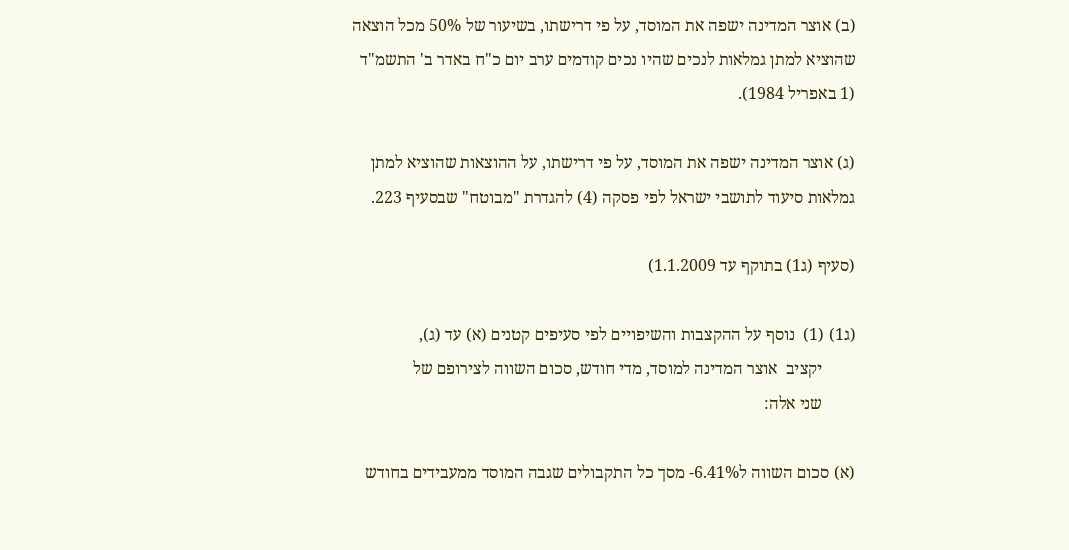(ב) אוצר המדינה ישפה את המוסד, על פי דרישתו, בשיעור של 50% מכל הוצאה שהוציא למתן גמלאות לנכים שהיו נכים קודמים ערב יום כ"ח באדר ב' התשמ"ד (1 באפריל 1984).

(ג) אוצר המדינה ישפה את המוסד, על פי דרישתו, על ההוצאות שהוציא למתן גמלאות סיעוד לתושבי ישראל לפי פסקה (4) להגדרת "מבוטח" שבסעיף 223.

(סעיף (ג1) בתוקף עד 1.1.2009)

(ג1) (1)  נוסף על ההקצבות והשיפויים לפי סעיפים קטנים (א) עד (ג),
        יקציב  אוצר המדינה למוסד, מדי חודש, סכום השווה לצירופם של
        שני אלה:

(א) סכום השווה ל6.41%- מסך כל התקבולים שגבה המוסד ממעבידים בחודש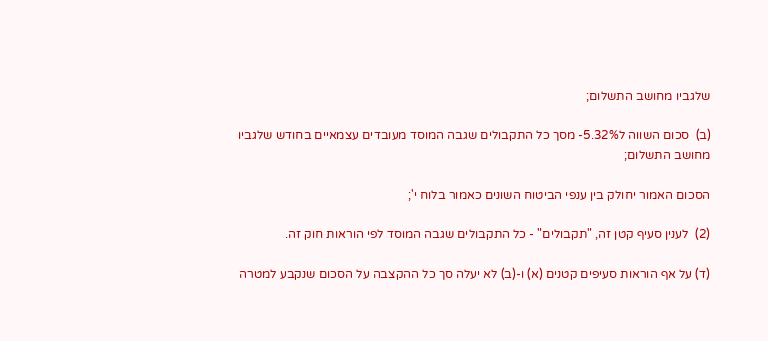שלגביו מחושב התשלום;

(ב)  סכום השווה ל5.32%- מסך כל התקבולים שגבה המוסד מעובדים עצמאיים בחודש שלגביו מחושב התשלום;

הסכום האמור יחולק בין ענפי הביטוח השונים כאמור בלוח י';

(2)  לענין סעיף קטן זה, "תקבולים" - כל התקבולים שגבה המוסד לפי הוראות חוק זה.

(ד) על אף הוראות סעיפים קטנים (א) ו-(ב) לא יעלה סך כל ההקצבה על הסכום שנקבע למטרה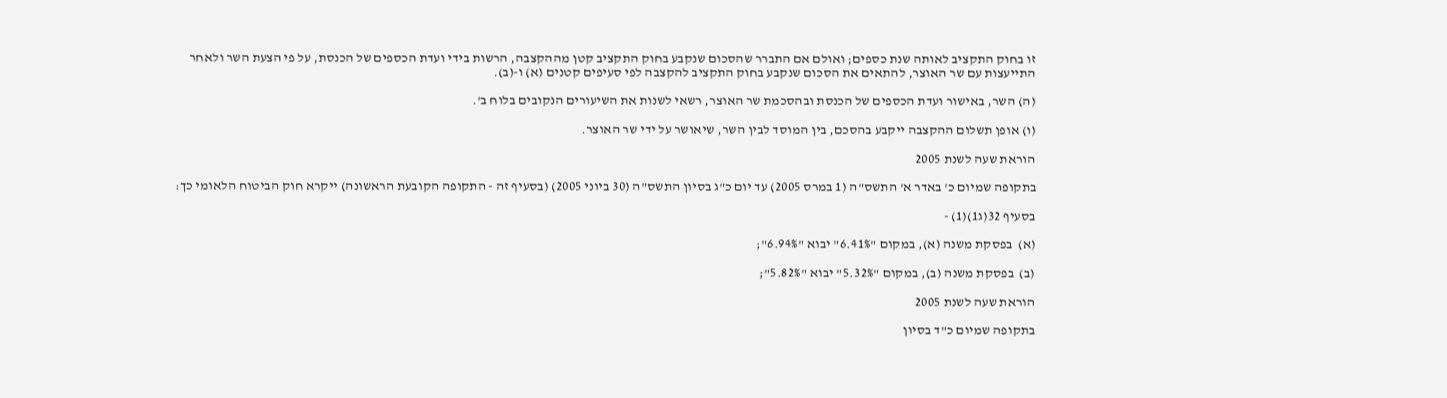זו בחוק התקציב לאותה שנת כספים; ואולם אם התברר שהסכום שנקבע בחוק התקציב קטן מההקצבה, הרשות בידי ועדת הכספים של הכנסת, על פי הצעת השר ולאחר התייעצות עם שר האוצר, להתאים את הסכום שנקבע בחוק התקציב להקצבה לפי סעיפים קטנים (א) ו-(ב).

(ה) השר, באישור ועדת הכספים של הכנסת ובהסכמת שר האוצר, רשאי לשנות את השיעורים הנקובים בלוח ב'.

(ו) אופן תשלום ההקצבה ייקבע בהסכם, בין המוסד לבין השר, שיאושר על ידי שר האוצר.

הוראת שעה לשנת 2005

בתקופה שמיום כ' באדר א' התשס"ה (1 במרס 2005) עד יום כ"ג בסיון התשס"ה (30 ביוני 2005) (בסעיף זה - התקופה הקובעת הראשונה) ייקרא חוק הביטוח הלאומי כך:

בסעיף 32(ג1)(1) -

(א)  בפסקת משנה (א), במקום "6.41%" יבוא "6.94%";

(ב)  בפסקת משנה (ב), במקום "5.32%" יבוא "5.82%";

הוראת שעה לשנת 2005

בתקופה שמיום כ"ד בסיון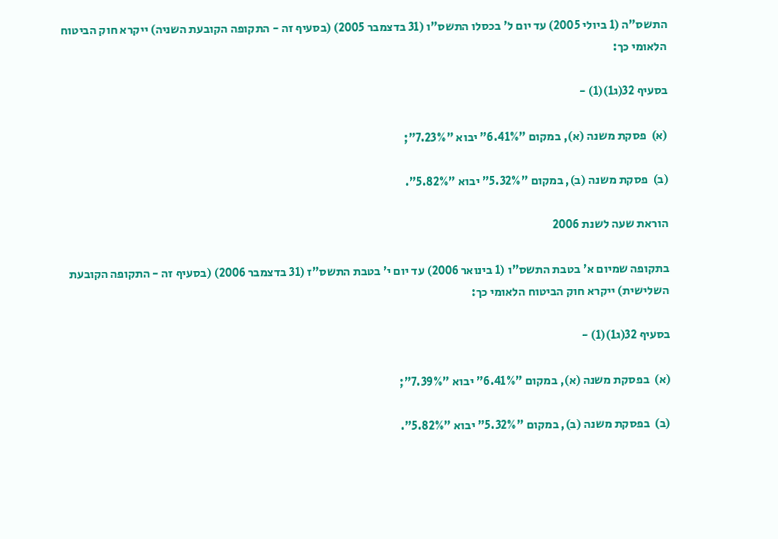התשס"ה (1 ביולי 2005) עד יום ל' בכסלו התשס"ו (31 בדצמבר 2005) (בסעיף זה - התקופה הקובעת השניה) ייקרא חוק הביטוח הלאומי כך:

בסעיף 32(ג1)(1) -

(א)  פסקת משנה (א), במקום "6.41%" יבוא "7.23%";

(ב)  פסקת משנה (ב), במקום "5.32%" יבוא "5.82%".

הוראת שעה לשנת 2006

בתקופה שמיום א' בטבת התשס"ו (1 בינואר 2006) עד יום י' בטבת התשס"ז (31 בדצמבר 2006) (בסעיף זה - התקופה הקובעת השלישית) ייקרא חוק הביטוח הלאומי כך:

בסעיף 32(ג1)(1) -

(א)  בפסקת משנה (א), במקום "6.41%" יבוא "7.39%";

(ב)  בפסקת משנה (ב), במקום "5.32%" יבוא "5.82%".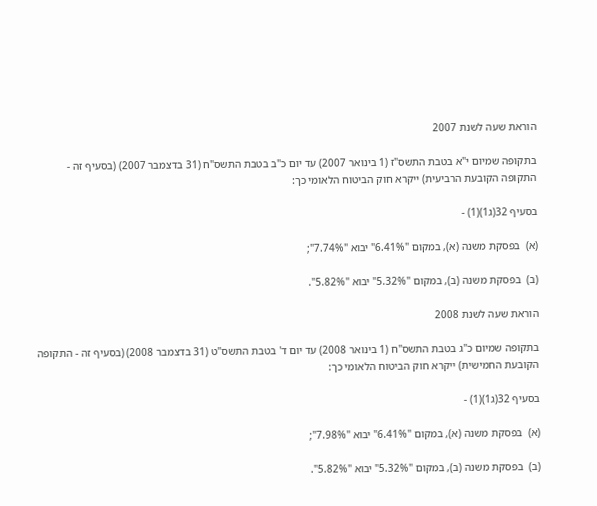הוראת שעה לשנת 2007

בתקופה שמיום י"א בטבת התשס"ז (1 בינואר 2007) עד יום כ"ב בטבת התשס"ח (31 בדצמבר 2007) (בסעיף זה - התקופה הקובעת הרביעית) ייקרא חוק הביטוח הלאומי כך:

בסעיף 32(ג1)(1) -

(א)  בפסקת משנה (א), במקום "6.41%" יבוא "7.74%";

(ב)  בפסקת משנה (ב), במקום "5.32%" יבוא "5.82%".

הוראת שעה לשנת 2008

בתקופה שמיום כ"ג בטבת התשס"ח (1 בינואר 2008) עד יום ד' בטבת התשס"ט (31 בדצמבר 2008) (בסעיף זה - התקופה הקובעת החמישית) ייקרא חוק הביטוח הלאומי כך:

בסעיף 32(ג1)(1) -

(א)  בפסקת משנה (א), במקום "6.41%" יבוא "7.98%";

(ב)  בפסקת משנה (ב), במקום "5.32%" יבוא "5.82%".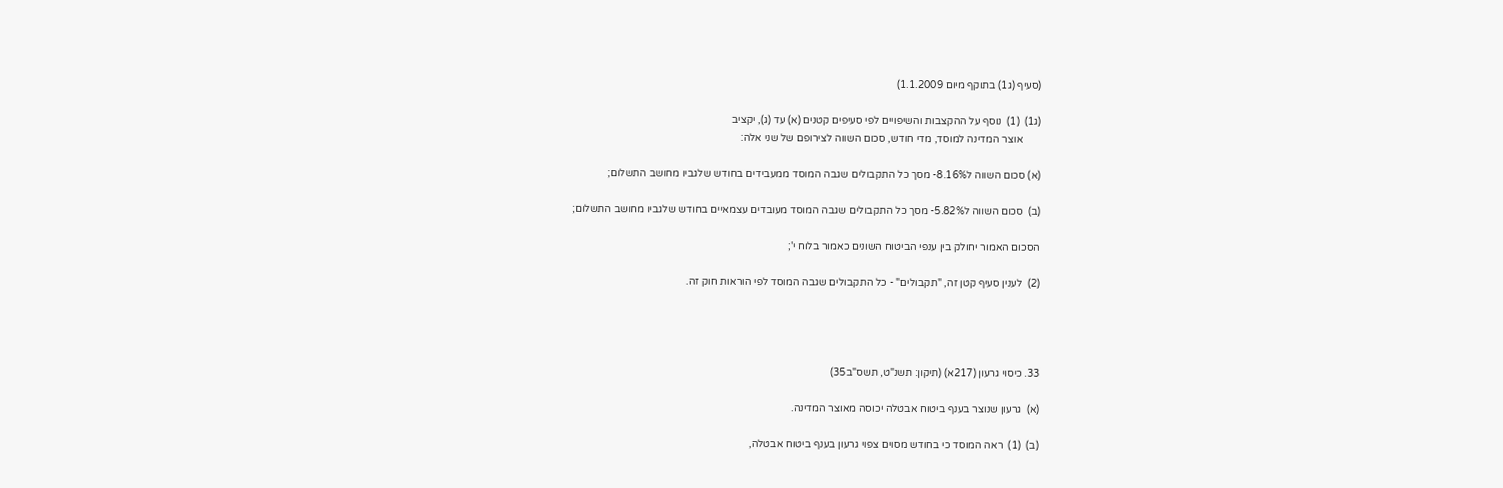(סעיף (ג1) בתוקף מיום 1.1.2009)

(ג1)  (1)  נוסף על ההקצבות והשיפויים לפי סעיפים קטנים (א) עד (ג), יקציב
       אוצר המדינה למוסד, מדי חודש, סכום השווה לצירופם של שני אלה:

(א) סכום השווה ל8.16%- מסך כל התקבולים שגבה המוסד ממעבידים בחודש שלגביו מחושב התשלום;

(ב)  סכום השווה ל5.82%- מסך כל התקבולים שגבה המוסד מעובדים עצמאיים בחודש שלגביו מחושב התשלום;

הסכום האמור יחולק בין ענפי הביטוח השונים כאמור בלוח י';

(2)  לענין סעיף קטן זה, "תקבולים" - כל התקבולים שגבה המוסד לפי הוראות חוק זה.




33. כיסוי גרעון (217א) (תיקון: תשנ"ט, תשס"ב35)

(א)  גרעון שנוצר בענף ביטוח אבטלה יכוסה מאוצר המדינה.

(ב)  (1)  ראה המוסד כי בחודש מסוים צפוי גרעון בענף ביטוח אבטלה,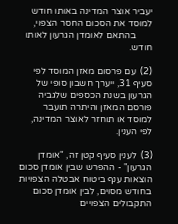יעביר אוצר המדינה באותו חודש למוסד את הסכום החסר הצפוי,
       בהתאם לאומדן הגרעון לאותו חודש.

(2)  עם פרסום מאזן המוסד לפי סעיף 31, ייערך חשבון סופי של הגרעון בשנת הכספים שלגביה פורסם המאזן והיתרה תועבר למוסד או תוחזר לאוצר המדינה, לפי הענין.

(3)  לענין סעיף קטן זה, "אומדן הגרעון" - ההפרש שבין אומדן סכום הוצאות ענף ביטוח אבטלה הצפויות בחודש מסוים, לבין אומדן סכום התקבולים הצפויים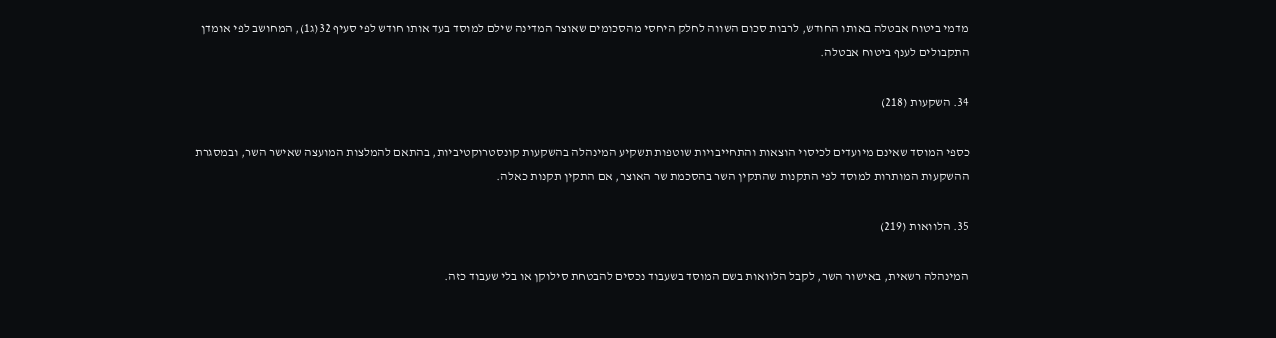מדמי ביטוח אבטלה באותו החודש, לרבות סכום השווה לחלק היחסי מהסכומים שאוצר המדינה שילם למוסד בעד אותו חודש לפי סעיף 32(ג1), המחושב לפי אומדן התקבולים לענף ביטוח אבטלה.

34. השקעות (218)

כספי המוסד שאינם מיועדים לכיסוי הוצאות והתחייבויות שוטפות תשקיע המינהלה בהשקעות קונסטרוקטיביות, בהתאם להמלצות המועצה שאישר השר, ובמסגרת ההשקעות המותרות למוסד לפי התקנות שהתקין השר בהסכמת שר האוצר, אם התקין תקנות כאלה.

35. הלוואות (219)

המינהלה רשאית, באישור השר, לקבל הלוואות בשם המוסד בשעבוד נכסים להבטחת סילוקן או בלי שעבוד כזה.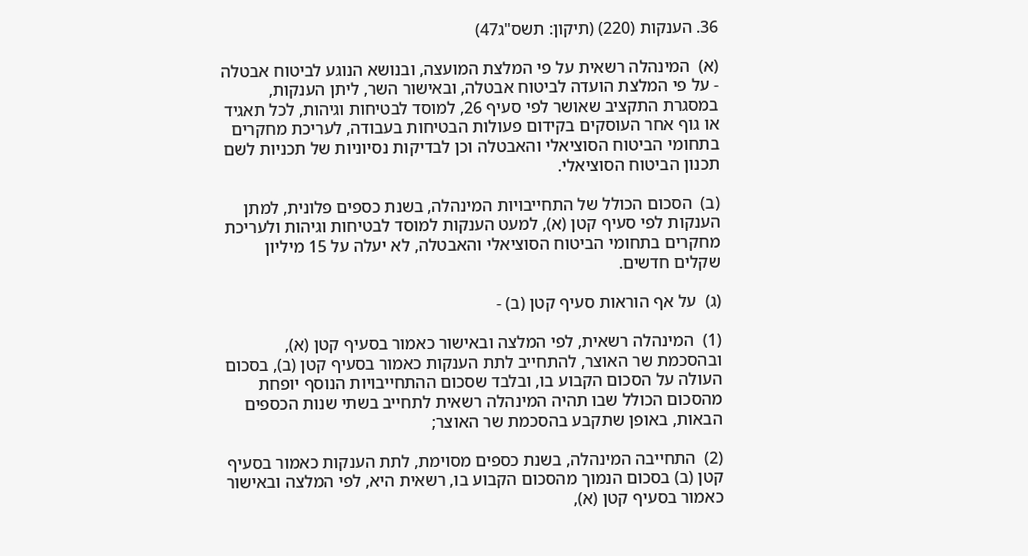36. הענקות (220) (תיקון: תשס"ג47)

(א)  המינהלה רשאית על פי המלצת המועצה, ובנושא הנוגע לביטוח אבטלה - על פי המלצת הועדה לביטוח אבטלה, ובאישור השר, ליתן הענקות, במסגרת התקציב שאושר לפי סעיף 26, למוסד לבטיחות וגיהות, לכל תאגיד או גוף אחר העוסקים בקידום פעולות הבטיחות בעבודה, לעריכת מחקרים בתחומי הביטוח הסוציאלי והאבטלה וכן לבדיקות נסיוניות של תכניות לשם תכנון הביטוח הסוציאלי.

(ב)  הסכום הכולל של התחייבויות המינהלה, בשנת כספים פלונית, למתן הענקות לפי סעיף קטן (א), למעט הענקות למוסד לבטיחות וגיהות ולעריכת מחקרים בתחומי הביטוח הסוציאלי והאבטלה, לא יעלה על 15 מיליון שקלים חדשים.

(ג)  על אף הוראות סעיף קטן (ב) -

(1)  המינהלה רשאית, לפי המלצה ובאישור כאמור בסעיף קטן (א), ובהסכמת שר האוצר, להתחייב לתת הענקות כאמור בסעיף קטן (ב), בסכום העולה על הסכום הקבוע בו, ובלבד שסכום ההתחייבויות הנוסף יופחת מהסכום הכולל שבו תהיה המינהלה רשאית לתחייב בשתי שנות הכספים הבאות, באופן שתקבע בהסכמת שר האוצר;

(2)  התחייבה המינהלה, בשנת כספים מסוימת, לתת הענקות כאמור בסעיף קטן (ב) בסכום הנמוך מהסכום הקבוע בו, רשאית היא, לפי המלצה ובאישור כאמור בסעיף קטן (א),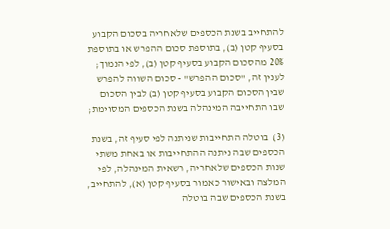להתחייב בשנת הכספים שלאחריה בסכום הקבוע בסעיף קטן (ב), בתוספת סכום ההפרש או בתוספת 20% מהסכום הקבוע בסעיף קטן (ב), לפי הנמוך; לענין זה, "סכום ההפרש" - סכום השווה להפרש שבין הסכום הקבוע בסעיף קטן (ב) לבין הסכום שבו התחייבה המינהלה בשנת הכספים המסוימת;

(3)  בוטלה התחייבות שניתנה לפי סעיף זה, בשנת הכספים שבה ניתנה ההתחייבות או באחת משתי שנות הכספים שלאחריה, רשאית המינהלה, לפי המלצה ובאישור כאמור בסעיף קטן (א), להתחייב, בשנת הכספים שבה בוטלה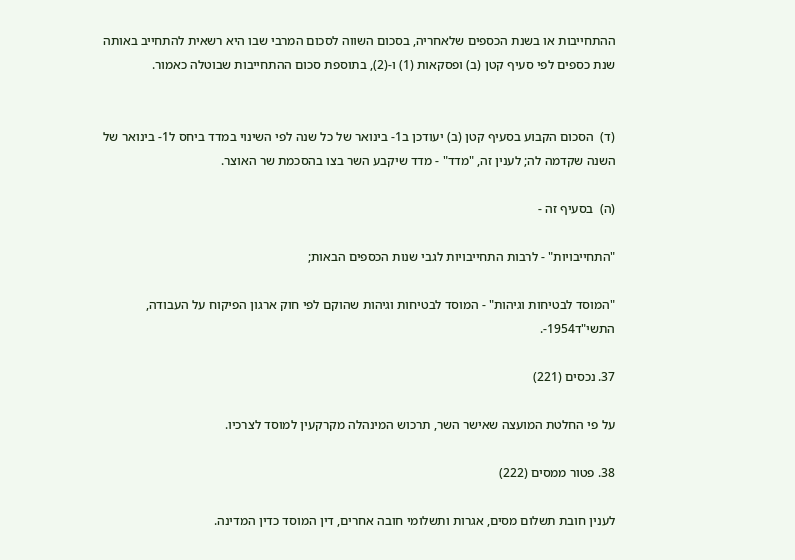ההתחייבות או בשנת הכספים שלאחריה, בסכום השווה לסכום המרבי שבו היא רשאית להתחייב באותה שנת כספים לפי סעיף קטן (ב) ופסקאות (1) ו-(2), בתוספת סכום ההתחייבות שבוטלה כאמור.


(ד)  הסכום הקבוע בסעיף קטן (ב) יעודכן ב1- בינואר של כל שנה לפי השינוי במדד ביחס ל1- בינואר של השנה שקדמה לה; לענין זה, "מדד" - מדד שיקבע השר בצו בהסכמת שר האוצר.

(ה)  בסעיף זה -

"התחייבויות" - לרבות התחייבויות לגבי שנות הכספים הבאות;

"המוסד לבטיחות וגיהות" - המוסד לבטיחות וגיהות שהוקם לפי חוק ארגון הפיקוח על העבודה, התשי"ד1954-.

37. נכסים (221)

על פי החלטת המועצה שאישר השר, תרכוש המינהלה מקרקעין למוסד לצרכיו.

38. פטור ממסים (222)

לענין חובת תשלום מסים, אגרות ותשלומי חובה אחרים, דין המוסד כדין המדינה.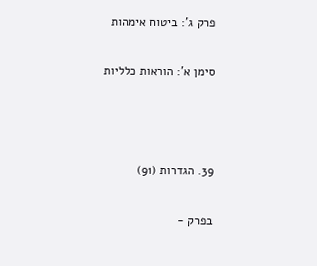פרק ג': ביטוח אימהות

סימן א': הוראות כלליות



39. הגדרות (91)

בפרק -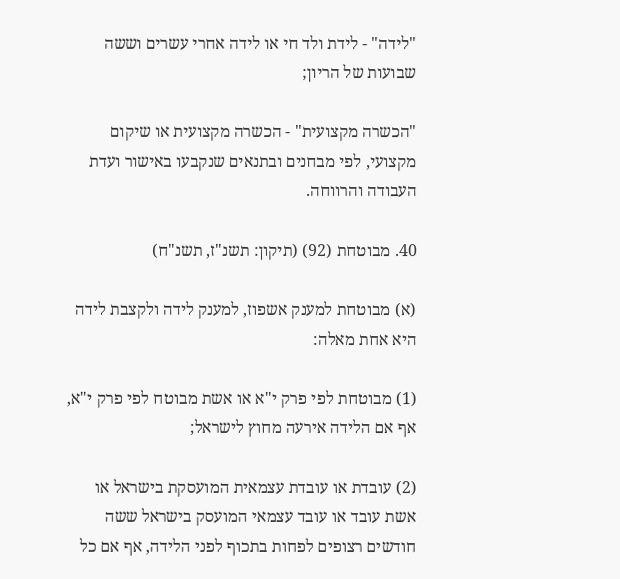"לידה" - לידת ולד חי או לידה אחרי עשרים וששה שבועות של הריון;

"הכשרה מקצועית" - הכשרה מקצועית או שיקום מקצועי, לפי מבחנים ובתנאים שנקבעו באישור ועדת העבודה והרווחה.

40. מבוטחת (92) (תיקון: תשנ"ז, תשנ"ח)

(א) מבוטחת למענק אשפוז, למענק לידה ולקצבת לידה היא אחת מאלה:

(1) מבוטחת לפי פרק י"א או אשת מבוטח לפי פרק י"א, אף אם הלידה אירעה מחוץ לישראל;

(2) עובדת או עובדת עצמאית המועסקת בישראל או אשת עובד או עובד עצמאי המועסק בישראל ששה חודשים רצופים לפחות בתכוף לפני הלידה, אף אם כל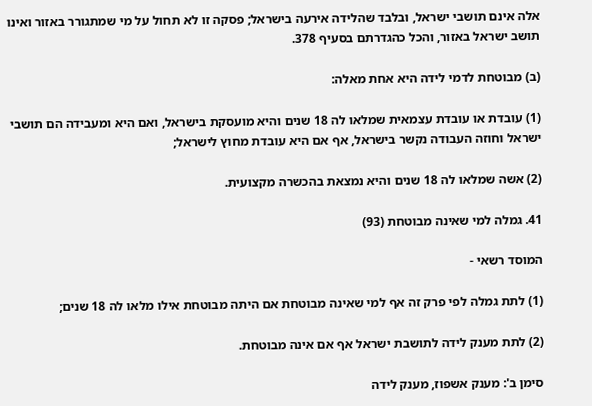אלה אינם תושבי ישראל, ובלבד שהלידה אירעה בישראל; פסקה זו לא תחול על מי שמתגורר באזור ואינו תושב ישראל באזור, והכל כהגדרתם בסעיף 378.

(ב) מבוטחת לדמי לידה היא אחת מאלה:

(1) עובדת או עובדת עצמאית שמלאו לה 18 שנים והיא מועסקת בישראל, ואם היא ומעבידה הם תושבי ישראל וחוזה העבודה נקשר בישראל, אף אם היא עובדת מחוץ לישראל;

(2) אשה שמלאו לה 18 שנים והיא נמצאת בהכשרה מקצועית.

41. גמלה למי שאינה מבוטחת (93)

המוסד רשאי -

(1) לתת גמלה לפי פרק זה אף למי שאינה מבוטחת אם היתה מבוטחת אילו מלאו לה 18 שנים;

(2) לתת מענק לידה לתושבת ישראל אף אם אינה מבוטחת.

סימן ב': מענק אשפוז, מענק לידה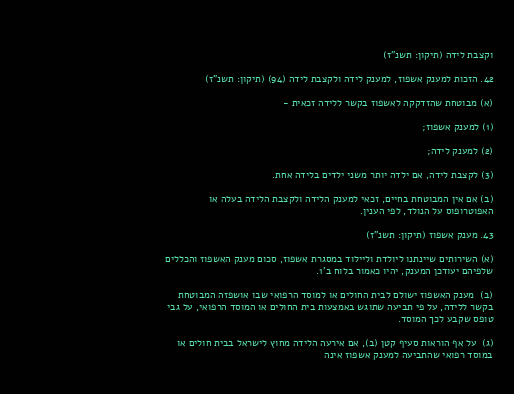וקצבת לידה (תיקון: תשנ"ז)

42. הזכות למענק אשפוז, למענק לידה ולקצבת לידה (94) (תיקון: תשנ"ז)

(א) מבוטחת שהזדקקה לאשפוז בקשר ללידה זכאית -

(1) למענק אשפוז;

(2) למענק לידה;

(3) לקצבת לידה, אם ילדה יותר משני ילדים בלידה אחת.

(ב) אם אין המבוטחת בחיים, זכאי למענק הלידה ולקצבת הלידה בעלה או האפוטרופוס על הנולד, לפי הענין.

43. מענק אשפוז (תיקון: תשנ"ז)

(א) השירותים שיינתנו ליולדת וליילוד במסגרת אשפוז, סכום מענק האשפוז והכללים שלפיהם יעודכן המענק, יהיו כאמור בלוח ב'1.

(ב)  מענק האשפוז ישולם לבית החולים או למוסד הרפואי שבו אושפזה המבוטחת בקשר ללידה, על פי תביעה שתוגש באמצעות בית החולים או המוסד הרפואי, על גבי טופס שקבע לכך המוסד.

(ג)  על אף הוראות סעיף קטן (ב), אם אירעה הלידה מחוץ לישראל בבית חולים או במוסד רפואי שהתביעה למענק אשפוז אינה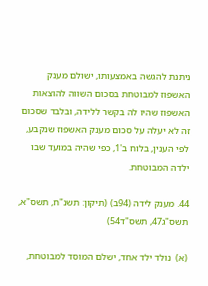ניתנת להגשה באמצעותו, ישולם מענק האשפוז למבוטחת בסכום השווה להוצאות האשפוז שהיו לה בקשר ללידה, ובלבד שסכום זה לא יעלה על סכום מענק האשפוז שנקבע, לפי הענין, בלוח ב'1, כפי שהיה במועד שבו ילדה המבוטחת.

44. מענק לידה (94ב) (תיקון: תשנ"ח, תשס"א, תשס"ג47, תשס"ד54)

(א)  נולד ילד אחד, ישלם המוסד למבוטחת,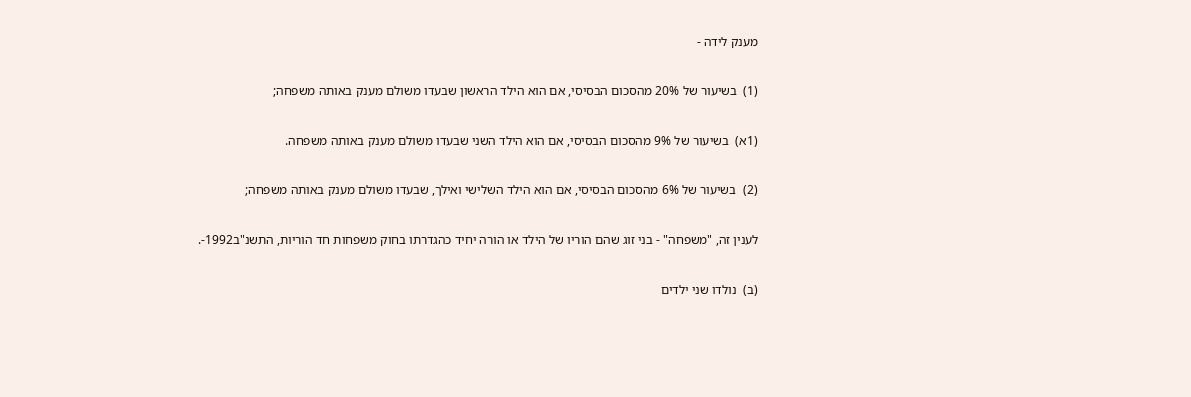מענק לידה -

(1)  בשיעור של 20% מהסכום הבסיסי, אם הוא הילד הראשון שבעדו משולם מענק באותה משפחה;

(1א)  בשיעור של 9% מהסכום הבסיסי, אם הוא הילד השני שבעדו משולם מענק באותה משפחה.

(2)  בשיעור של 6% מהסכום הבסיסי, אם הוא הילד השלישי ואילך, שבעדו משולם מענק באותה משפחה;

לענין זה, "משפחה" - בני זוג שהם הוריו של הילד או הורה יחיד כהגדרתו בחוק משפחות חד הוריות, התשנ"ב1992-.

(ב)  נולדו שני ילדים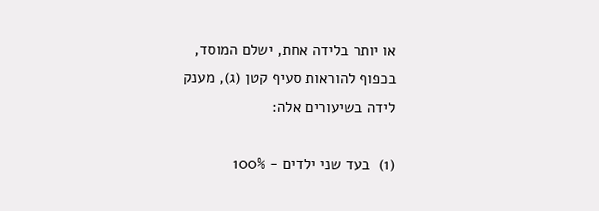או יותר בלידה אחת, ישלם המוסד, בכפוף להוראות סעיף קטן (ג), מענק לידה בשיעורים אלה:

(1)  בעד שני ילדים - 100%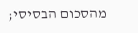מהסכום הבסיסי;